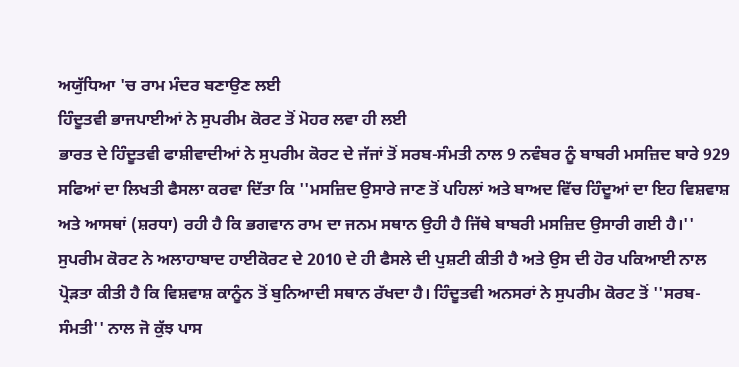ਅਯੁੱਧਿਆ 'ਚ ਰਾਮ ਮੰਦਰ ਬਣਾਉਣ ਲਈ
ਹਿੰਦੂਤਵੀ ਭਾਜਪਾਈਆਂ ਨੇ ਸੁਪਰੀਮ ਕੋਰਟ ਤੋਂ ਮੋਹਰ ਲਵਾ ਹੀ ਲਈ
ਭਾਰਤ ਦੇ ਹਿੰਦੂਤਵੀ ਫਾਸ਼ੀਵਾਦੀਆਂ ਨੇ ਸੁਪਰੀਮ ਕੋਰਟ ਦੇ ਜੱਜਾਂ ਤੋਂ ਸਰਬ-ਸੰਮਤੀ ਨਾਲ 9 ਨਵੰਬਰ ਨੂੰ ਬਾਬਰੀ ਮਸਜ਼ਿਦ ਬਾਰੇ 929 ਸਫਿਆਂ ਦਾ ਲਿਖਤੀ ਫੈਸਲਾ ਕਰਵਾ ਦਿੱਤਾ ਕਿ ''ਮਸਜ਼ਿਦ ਉਸਾਰੇ ਜਾਣ ਤੋਂ ਪਹਿਲਾਂ ਅਤੇ ਬਾਅਦ ਵਿੱਚ ਹਿੰਦੂਆਂ ਦਾ ਇਹ ਵਿਸ਼ਵਾਸ਼ ਅਤੇ ਆਸਥਾਂ (ਸ਼ਰਧਾ) ਰਹੀ ਹੈ ਕਿ ਭਗਵਾਨ ਰਾਮ ਦਾ ਜਨਮ ਸਥਾਨ ਉਹੀ ਹੈ ਜਿੱਥੇ ਬਾਬਰੀ ਮਸਜ਼ਿਦ ਉਸਾਰੀ ਗਈ ਹੈ।'' ਸੁਪਰੀਮ ਕੋਰਟ ਨੇ ਅਲਾਹਾਬਾਦ ਹਾਈਕੋਰਟ ਦੇ 2010 ਦੇ ਹੀ ਫੈਸਲੇ ਦੀ ਪੁਸ਼ਟੀ ਕੀਤੀ ਹੈ ਅਤੇ ਉਸ ਦੀ ਹੋਰ ਪਕਿਆਈ ਨਾਲ ਪ੍ਰੋੜਤਾ ਕੀਤੀ ਹੈ ਕਿ ਵਿਸ਼ਵਾਸ਼ ਕਾਨੂੰਨ ਤੋਂ ਬੁਨਿਆਦੀ ਸਥਾਨ ਰੱਖਦਾ ਹੈ। ਹਿੰਦੂਤਵੀ ਅਨਸਰਾਂ ਨੇ ਸੁਪਰੀਮ ਕੋਰਟ ਤੋਂ ''ਸਰਬ-ਸੰਮਤੀ'' ਨਾਲ ਜੋ ਕੁੱਝ ਪਾਸ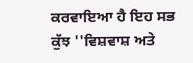ਕਰਵਾਇਆ ਹੈ ਇਹ ਸਭ ਕੁੱਝ ''ਵਿਸ਼ਵਾਸ਼ ਅਤੇ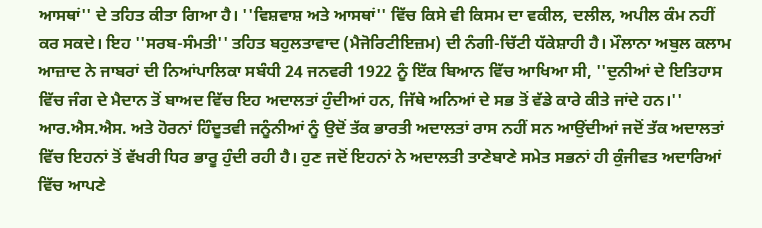ਆਸਥਾਂ'' ਦੇ ਤਹਿਤ ਕੀਤਾ ਗਿਆ ਹੈ। ''ਵਿਸ਼ਵਾਸ਼ ਅਤੇ ਆਸਥਾਂ'' ਵਿੱਚ ਕਿਸੇ ਵੀ ਕਿਸਮ ਦਾ ਵਕੀਲ, ਦਲੀਲ, ਅਪੀਲ ਕੰਮ ਨਹੀਂ ਕਰ ਸਕਦੇ। ਇਹ ''ਸਰਬ-ਸੰਮਤੀ'' ਤਹਿਤ ਬਹੁਲਤਾਵਾਦ (ਮੈਜੋਰਿਟੀਇਜ਼ਮ) ਦੀ ਨੰਗੀ-ਚਿੱਟੀ ਧੱਕੇਸ਼ਾਹੀ ਹੈ। ਮੌਲਾਨਾ ਅਬੁਲ ਕਲਾਮ ਆਜ਼ਾਦ ਨੇ ਜਾਬਰਾਂ ਦੀ ਨਿਆਂਪਾਲਿਕਾ ਸਬੰਧੀ 24 ਜਨਵਰੀ 1922 ਨੂੰ ਇੱਕ ਬਿਆਨ ਵਿੱਚ ਆਖਿਆ ਸੀ, ''ਦੁਨੀਆਂ ਦੇ ਇਤਿਹਾਸ ਵਿੱਚ ਜੰਗ ਦੇ ਮੈਦਾਨ ਤੋਂ ਬਾਅਦ ਵਿੱਚ ਇਹ ਅਦਾਲਤਾਂ ਹੁੰਦੀਆਂ ਹਨ, ਜਿੱਥੇ ਅਨਿਆਂ ਦੇ ਸਭ ਤੋਂ ਵੱਡੇ ਕਾਰੇ ਕੀਤੇ ਜਾਂਦੇ ਹਨ।''
ਆਰ.ਐਸ.ਐਸ. ਅਤੇ ਹੋਰਨਾਂ ਹਿੰਦੂਤਵੀ ਜਨੂੰਨੀਆਂ ਨੂੰ ਉਦੋਂ ਤੱਕ ਭਾਰਤੀ ਅਦਾਲਤਾਂ ਰਾਸ ਨਹੀਂ ਸਨ ਆਉਂਦੀਆਂ ਜਦੋਂ ਤੱਕ ਅਦਾਲਤਾਂ ਵਿੱਚ ਇਹਨਾਂ ਤੋਂ ਵੱਖਰੀ ਧਿਰ ਭਾਰੂ ਹੁੰਦੀ ਰਹੀ ਹੈ। ਹੁਣ ਜਦੋਂ ਇਹਨਾਂ ਨੇ ਅਦਾਲਤੀ ਤਾਣੇਬਾਣੇ ਸਮੇਤ ਸਭਨਾਂ ਹੀ ਕੁੰਜੀਵਤ ਅਦਾਰਿਆਂ ਵਿੱਚ ਆਪਣੇ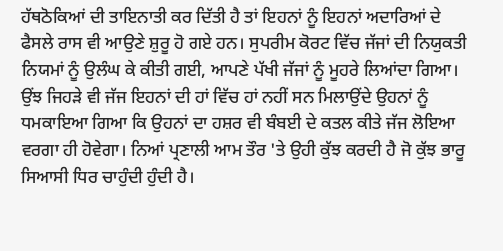ਹੱਥਠੋਕਿਆਂ ਦੀ ਤਾਇਨਾਤੀ ਕਰ ਦਿੱਤੀ ਹੈ ਤਾਂ ਇਹਨਾਂ ਨੂੰ ਇਹਨਾਂ ਅਦਾਰਿਆਂ ਦੇ ਫੈਸਲੇ ਰਾਸ ਵੀ ਆਉਣੇ ਸ਼ੁਰੂ ਹੋ ਗਏ ਹਨ। ਸੁਪਰੀਮ ਕੋਰਟ ਵਿੱਚ ਜੱਜਾਂ ਦੀ ਨਿਯੁਕਤੀ ਨਿਯਮਾਂ ਨੂੰ ਉਲੰਘ ਕੇ ਕੀਤੀ ਗਈ, ਆਪਣੇ ਪੱਖੀ ਜੱਜਾਂ ਨੂੰ ਮੂਹਰੇ ਲਿਆਂਦਾ ਗਿਆ। ਉਂਝ ਜਿਹੜੇ ਵੀ ਜੱਜ ਇਹਨਾਂ ਦੀ ਹਾਂ ਵਿੱਚ ਹਾਂ ਨਹੀਂ ਸਨ ਮਿਲਾਉਂਦੇ ਉਹਨਾਂ ਨੂੰ ਧਮਕਾਇਆ ਗਿਆ ਕਿ ਉਹਨਾਂ ਦਾ ਹਸ਼ਰ ਵੀ ਬੰਬਈ ਦੇ ਕਤਲ ਕੀਤੇ ਜੱਜ ਲੋਇਆ ਵਰਗਾ ਹੀ ਹੋਵੇਗਾ। ਨਿਆਂ ਪ੍ਰਣਾਲੀ ਆਮ ਤੌਰ 'ਤੇ ਉਹੀ ਕੁੱਝ ਕਰਦੀ ਹੈ ਜੋ ਕੁੱਝ ਭਾਰੂ ਸਿਆਸੀ ਧਿਰ ਚਾਹੁੰਦੀ ਹੁੰਦੀ ਹੈ।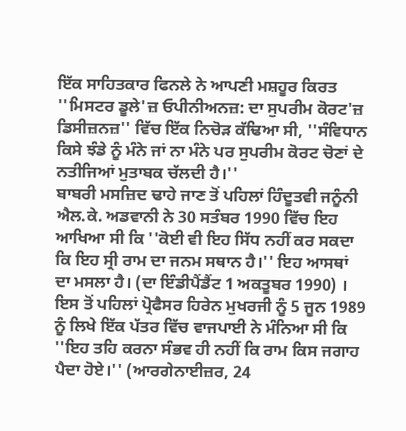ਇੱਕ ਸਾਹਿਤਕਾਰ ਫਿਨਲੇ ਨੇ ਆਪਣੀ ਮਸ਼ਹੂਰ ਕਿਰਤ ''ਮਿਸਟਰ ਡੂਲੇ'ਜ਼ ਓਪੀਨੀਅਨਜ਼: ਦਾ ਸੁਪਰੀਮ ਕੋਰਟ'ਜ਼ ਡਿਸੀਜ਼ਨਜ਼'' ਵਿੱਚ ਇੱਕ ਨਿਚੋੜ ਕੱਢਿਆ ਸੀ, ''ਸੰਵਿਧਾਨ ਕਿਸੇ ਝੰਡੇ ਨੂੰ ਮੰਨੇ ਜਾਂ ਨਾ ਮੰਨੇ ਪਰ ਸੁਪਰੀਮ ਕੋਰਟ ਚੋਣਾਂ ਦੇ ਨਤੀਜਿਆਂ ਮੁਤਾਬਕ ਚੱਲਦੀ ਹੈ।''
ਬਾਬਰੀ ਮਸਜ਼ਿਦ ਢਾਹੇ ਜਾਣ ਤੋਂ ਪਹਿਲਾਂ ਹਿੰਦੂਤਵੀ ਜਨੂੰਨੀ ਐਲ.ਕੇ. ਅਡਵਾਨੀ ਨੇ 30 ਸਤੰਬਰ 1990 ਵਿੱਚ ਇਹ ਆਖਿਆ ਸੀ ਕਿ ''ਕੋਈ ਵੀ ਇਹ ਸਿੱਧ ਨਹੀਂ ਕਰ ਸਕਦਾ ਕਿ ਇਹ ਸ੍ਰੀ ਰਾਮ ਦਾ ਜਨਮ ਸਥਾਨ ਹੈ।'' ਇਹ ਆਸਥਾਂ ਦਾ ਮਸਲਾ ਹੈ। (ਦਾ ਇੰਡੀਪੈਂਡੈਂਟ 1 ਅਕਤੂਬਰ 1990) । ਇਸ ਤੋਂ ਪਹਿਲਾਂ ਪ੍ਰੋਫੈਸਰ ਹਿਰੇਨ ਮੁਖਰਜੀ ਨੂੰ 5 ਜੂਨ 1989 ਨੂੰ ਲਿਖੇ ਇੱਕ ਪੱਤਰ ਵਿੱਚ ਵਾਜਪਾਈ ਨੇ ਮੰਨਿਆ ਸੀ ਕਿ ''ਇਹ ਤਹਿ ਕਰਨਾ ਸੰਭਵ ਹੀ ਨਹੀਂ ਕਿ ਰਾਮ ਕਿਸ ਜਗਾਹ ਪੈਦਾ ਹੋਏ।'' (ਆਰਗੇਨਾਈਜ਼ਰ, 24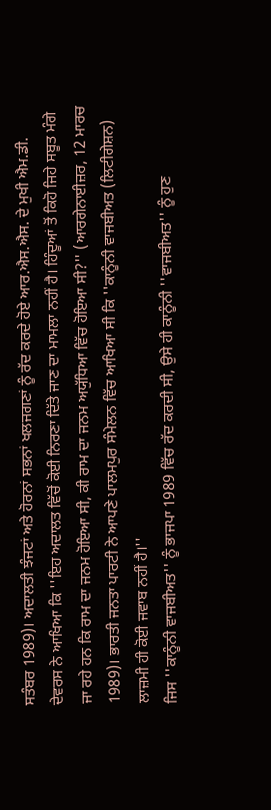ਸਤੰਬਰ 1989)। ਅਦਾਲਤੀ ਝੰਜਟਾਂ ਅਤੇ ਹੋਰਨਾਂ ਸਭਨਾਂ ਖਲਜਗਣਾਂ ਨੂੰ ਰੱਦ ਕਰਦੇ ਹੋਏ ਆਰ.ਐਸ.ਐਸ. ਦੇ ਮੁਖੀ ਐਮ.ਡੀ. ਦੇਵਰਸ ਨੇ ਆਖਿਆ ਕਿ ''ਇਹ ਅਦਾਲਤ ਵਿੱਚੋਂ ਕੋਈ ਨਿਰਣਾ ਦਿੱਤੇ ਜਾਣ ਦਾ ਮਾਮਲਾ ਨਹੀਂ ਹੈ। ਹਿੰਦੂਆਂ ਤੋਂ ਕਿਹੋ ਜਿਹੇ ਸਬੂਤ ਮੰਗੇ ਜਾ ਰਹੇ ਹਨ ਕਿ ਰਾਮ ਦਾ ਜਨਮ ਹੋਇਆ ਸੀ, ਕੀ ਰਾਮ ਦਾ ਜਨਮ ਅਯੁੱਧਿਆ ਵਿੱਚ ਹੋਇਆ ਸੀ?'' (ਆਰਗੇਨਾਈਜ਼ਰ, 12 ਮਾਰਚ 1989)। ਭਾਰਤੀ ਜਨਤਾ ਪਾਰਟੀ ਨੇ ਆਪਣੇ ਪਾਲਮਪੁਰ ਸੰਮੇਲਨ ਵਿੱਚ ਆਖਿਆ ਸੀ ਕਿ ''ਕਾਨੂੰਨੀ ਵਾਜਬੀਅਤ (ਲਿਟੀਗੇਸ਼ਨ) ਲਾਜ਼ਮੀ ਹੀ ਕੋਈ ਜਵਾਬ ਨਹੀਂ ਹੈ।''
ਜਿਸ ''ਕਾਨੂੰਨੀ ਵਾਜਬੀਅਤ'' ਨੂੰ ਭਾਜਪਾ 1989 ਵਿੱਚ ਰੱਦ ਕਰਦੀ ਸੀ, ਉਸੇ ਹੀ ਕਾਨੂੰਨੀ ''ਵਾਜਬੀਅਤ'' ਨੂੰ ਹੁਣ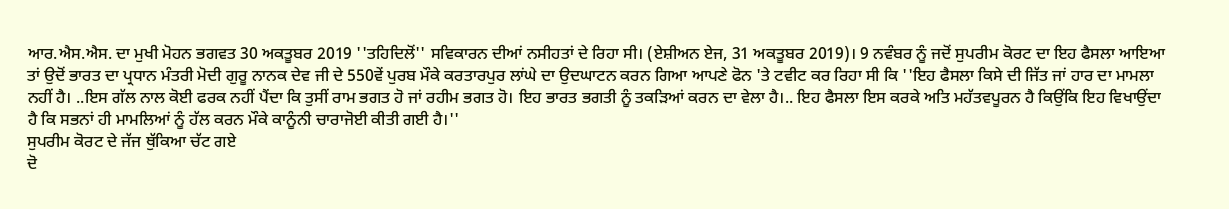ਆਰ.ਐਸ.ਐਸ. ਦਾ ਮੁਖੀ ਮੋਹਨ ਭਗਵਤ 30 ਅਕਤੂਬਰ 2019 ''ਤਹਿਦਿਲੋਂ'' ਸਵਿਕਾਰਨ ਦੀਆਂ ਨਸੀਹਤਾਂ ਦੇ ਰਿਹਾ ਸੀ। (ਏਸ਼ੀਅਨ ਏਜ, 31 ਅਕਤੂਬਰ 2019)। 9 ਨਵੰਬਰ ਨੂੰ ਜਦੋਂ ਸੁਪਰੀਮ ਕੋਰਟ ਦਾ ਇਹ ਫੈਸਲਾ ਆਇਆ ਤਾਂ ਉਦੋਂ ਭਾਰਤ ਦਾ ਪ੍ਰਧਾਨ ਮੰਤਰੀ ਮੋਦੀ ਗੁਰੂ ਨਾਨਕ ਦੇਵ ਜੀ ਦੇ 550ਵੇਂ ਪੁਰਬ ਮੌਕੇ ਕਰਤਾਰਪੁਰ ਲਾਂਘੇ ਦਾ ਉਦਘਾਟਨ ਕਰਨ ਗਿਆ ਆਪਣੇ ਫੋਨ 'ਤੇ ਟਵੀਟ ਕਰ ਰਿਹਾ ਸੀ ਕਿ ''ਇਹ ਫੈਸਲਾ ਕਿਸੇ ਦੀ ਜਿੱਤ ਜਾਂ ਹਾਰ ਦਾ ਮਾਮਲਾ ਨਹੀਂ ਹੈ। ..ਇਸ ਗੱਲ ਨਾਲ ਕੋਈ ਫਰਕ ਨਹੀਂ ਪੈਂਦਾ ਕਿ ਤੁਸੀਂ ਰਾਮ ਭਗਤ ਹੋ ਜਾਂ ਰਹੀਮ ਭਗਤ ਹੋ। ਇਹ ਭਾਰਤ ਭਗਤੀ ਨੂੰ ਤਕੜਿਆਂ ਕਰਨ ਦਾ ਵੇਲਾ ਹੈ।.. ਇਹ ਫੈਸਲਾ ਇਸ ਕਰਕੇ ਅਤਿ ਮਹੱਤਵਪੂਰਨ ਹੈ ਕਿਉਂਕਿ ਇਹ ਵਿਖਾਉਂਦਾ ਹੈ ਕਿ ਸਭਨਾਂ ਹੀ ਮਾਮਲਿਆਂ ਨੂੰ ਹੱਲ ਕਰਨ ਮੌਕੇ ਕਾਨੂੰਨੀ ਚਾਰਾਜੋਈ ਕੀਤੀ ਗਈ ਹੈ।''
ਸੁਪਰੀਮ ਕੋਰਟ ਦੇ ਜੱਜ ਥੁੱਕਿਆ ਚੱਟ ਗਏ
ਦੋ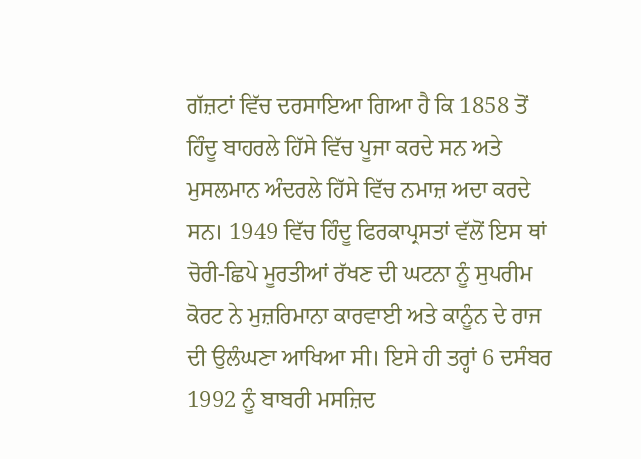ਗੱਜ਼ਟਾਂ ਵਿੱਚ ਦਰਸਾਇਆ ਗਿਆ ਹੈ ਕਿ 1858 ਤੋਂ ਹਿੰਦੂ ਬਾਹਰਲੇ ਹਿੱਸੇ ਵਿੱਚ ਪੂਜਾ ਕਰਦੇ ਸਨ ਅਤੇ ਮੁਸਲਮਾਨ ਅੰਦਰਲੇ ਹਿੱਸੇ ਵਿੱਚ ਨਮਾਜ਼ ਅਦਾ ਕਰਦੇ ਸਨ। 1949 ਵਿੱਚ ਹਿੰਦੂ ਫਿਰਕਾਪ੍ਰਸਤਾਂ ਵੱਲੋਂ ਇਸ ਥਾਂ ਚੋਰੀ-ਛਿਪੇ ਮੂਰਤੀਆਂ ਰੱਖਣ ਦੀ ਘਟਨਾ ਨੂੰ ਸੁਪਰੀਮ ਕੋਰਟ ਨੇ ਮੁਜ਼ਰਿਮਾਨਾ ਕਾਰਵਾਈ ਅਤੇ ਕਾਨੂੰਨ ਦੇ ਰਾਜ ਦੀ ਉਲੰਘਣਾ ਆਖਿਆ ਸੀ। ਇਸੇ ਹੀ ਤਰ੍ਹਾਂ 6 ਦਸੰਬਰ 1992 ਨੂੰ ਬਾਬਰੀ ਮਸਜ਼ਿਦ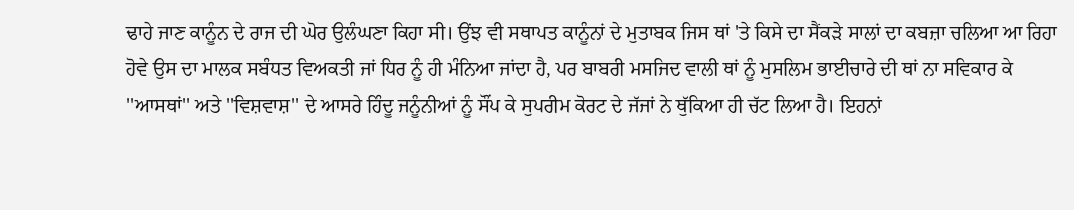ਢਾਹੇ ਜਾਣ ਕਾਨੂੰਨ ਦੇ ਰਾਜ ਦੀ ਘੋਰ ਉਲੰਘਣਾ ਕਿਹਾ ਸੀ। ਉਂਝ ਵੀ ਸਥਾਪਤ ਕਾਨੂੰਨਾਂ ਦੇ ਮੁਤਾਬਕ ਜਿਸ ਥਾਂ 'ਤੇ ਕਿਸੇ ਦਾ ਸੈਂਕੜੇ ਸਾਲਾਂ ਦਾ ਕਬਜ਼ਾ ਚਲਿਆ ਆ ਰਿਹਾ ਹੋਵੇ ਉਸ ਦਾ ਮਾਲਕ ਸਬੰਧਤ ਵਿਅਕਤੀ ਜਾਂ ਧਿਰ ਨੂੰ ਹੀ ਮੰਨਿਆ ਜਾਂਦਾ ਹੈ, ਪਰ ਬਾਬਰੀ ਮਸਜਿਦ ਵਾਲੀ ਥਾਂ ਨੂੰ ਮੁਸਲਿਮ ਭਾਈਚਾਰੇ ਦੀ ਥਾਂ ਨਾ ਸਵਿਕਾਰ ਕੇ ''ਆਸਥਾਂ'' ਅਤੇ ''ਵਿਸ਼ਵਾਸ਼'' ਦੇ ਆਸਰੇ ਹਿੰਦੂ ਜਨੂੰਨੀਆਂ ਨੂੰ ਸੌਂਪ ਕੇ ਸੁਪਰੀਮ ਕੋਰਟ ਦੇ ਜੱਜਾਂ ਨੇ ਥੁੱਕਿਆ ਹੀ ਚੱਟ ਲਿਆ ਹੈ। ਇਹਨਾਂ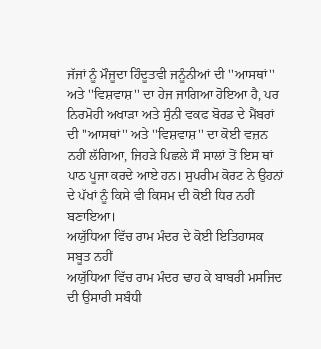ਜੱਜਾਂ ਨੂੰ ਮੌਜੂਦਾ ਹਿੰਦੂਤਵੀ ਜਨੂੰਨੀਆਂ ਦੀ ''ਆਸਥਾਂ'' ਅਤੇ ''ਵਿਸ਼ਵਾਸ਼'' ਦਾ ਹੇਜ ਜਾਗਿਆ ਹੋਇਆ ਹੈ, ਪਰ ਨਿਰਮੋਹੀ ਅਖਾੜਾ ਅਤੇ ਸੁੰਨੀ ਵਕਫ ਬੋਰਡ ਦੇ ਮੈਂਬਰਾਂ ਦੀ ''ਆਸਥਾਂ'' ਅਤੇ ''ਵਿਸ਼ਵਾਸ਼'' ਦਾ ਕੋਈ ਵਜ਼ਨ ਨਹੀਂ ਲੱਗਿਆ, ਜਿਹੜੇ ਪਿਛਲੇ ਸੌ ਸਾਲਾਂ ਤੋਂ ਇਸ ਥਾਂ ਪਾਠ ਪੂਜਾ ਕਰਦੇ ਆਏ ਹਨ। ਸੁਪਰੀਮ ਕੋਰਟ ਨੇ ਉਹਨਾਂ ਦੇ ਪੱਖਾਂ ਨੂੰ ਕਿਸੇ ਵੀ ਕਿਸਮ ਦੀ ਕੋਈ ਧਿਰ ਨਹੀਂ ਬਣਾਇਆ।
ਅਯੁੱਧਿਆ ਵਿੱਚ ਰਾਮ ਮੰਦਰ ਦੇ ਕੋਈ ਇਤਿਹਾਸਕ ਸਬੂਤ ਨਹੀਂ
ਅਯੁੱਧਿਆ ਵਿੱਚ ਰਾਮ ਮੰਦਰ ਢਾਹ ਕੇ ਬਾਬਰੀ ਮਸਜਿਦ ਦੀ ਉਸਾਰੀ ਸਬੰਧੀ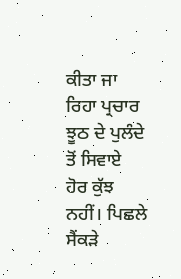ਕੀਤਾ ਜਾ ਰਿਹਾ ਪ੍ਰਚਾਰ ਝੂਠ ਦੇ ਪੁਲੰਦੇ ਤੋਂ ਸਿਵਾਏ ਹੋਰ ਕੁੱਝ ਨਹੀਂ। ਪਿਛਲੇ ਸੈਂਕੜੇ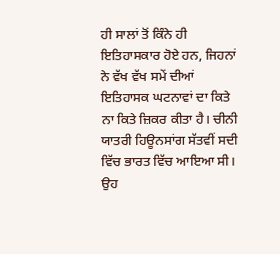ਹੀ ਸਾਲਾਂ ਤੋਂ ਕਿੰਨੇ ਹੀ ਇਤਿਹਾਸਕਾਰ ਹੋਏ ਹਨ, ਜਿਹਨਾਂ ਨੇ ਵੱਖ ਵੱਖ ਸਮੇਂ ਦੀਆਂ ਇਤਿਹਾਸਕ ਘਟਨਾਵਾਂ ਦਾ ਕਿਤੇ ਨਾ ਕਿਤੇ ਜ਼ਿਕਰ ਕੀਤਾ ਹੈ। ਚੀਨੀ ਯਾਤਰੀ ਹਿਊਨਸਾਂਗ ਸੱਤਵੀਂ ਸਦੀ ਵਿੱਚ ਭਾਰਤ ਵਿੱਚ ਆਇਆ ਸੀ। ਉਹ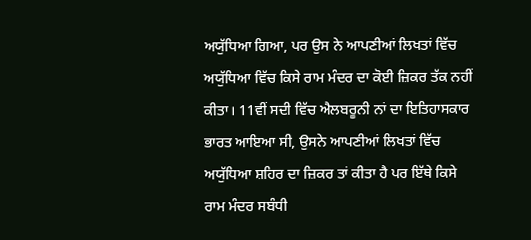ਅਯੁੱਧਿਆ ਗਿਆ, ਪਰ ਉਸ ਨੇ ਆਪਣੀਆਂ ਲਿਖਤਾਂ ਵਿੱਚ ਅਯੁੱਧਿਆ ਵਿੱਚ ਕਿਸੇ ਰਾਮ ਮੰਦਰ ਦਾ ਕੋਈ ਜ਼ਿਕਰ ਤੱਕ ਨਹੀਂ ਕੀਤਾ। 11ਵੀਂ ਸਦੀ ਵਿੱਚ ਐਲਬਰੂਨੀ ਨਾਂ ਦਾ ਇਤਿਹਾਸਕਾਰ ਭਾਰਤ ਆਇਆ ਸੀ, ਉਸਨੇ ਆਪਣੀਆਂ ਲਿਖਤਾਂ ਵਿੱਚ ਅਯੁੱਧਿਆ ਸ਼ਹਿਰ ਦਾ ਜ਼ਿਕਰ ਤਾਂ ਕੀਤਾ ਹੈ ਪਰ ਇੱਥੇ ਕਿਸੇ ਰਾਮ ਮੰਦਰ ਸਬੰਧੀ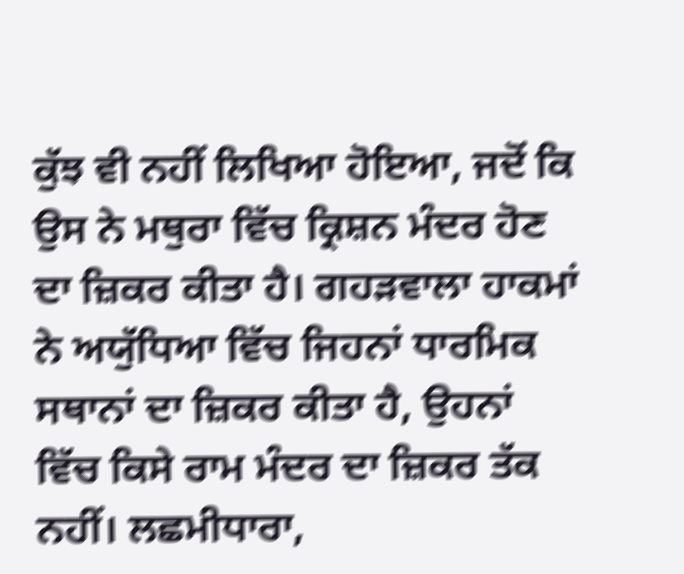ਕੁੱਝ ਵੀ ਨਹੀਂ ਲਿਖਿਆ ਹੋਇਆ, ਜਦੋਂ ਕਿ ਉਸ ਨੇ ਮਥੁਰਾ ਵਿੱਚ ਕ੍ਰਿਸ਼ਨ ਮੰਦਰ ਹੋਣ ਦਾ ਜ਼ਿਕਰ ਕੀਤਾ ਹੈ। ਗਹੜਵਾਲਾ ਹਾਕਮਾਂ ਨੇ ਅਯੁੱਧਿਆ ਵਿੱਚ ਜਿਹਨਾਂ ਧਾਰਮਿਕ ਸਥਾਨਾਂ ਦਾ ਜ਼ਿਕਰ ਕੀਤਾ ਹੈ, ਉਹਨਾਂ ਵਿੱਚ ਕਿਸੇ ਰਾਮ ਮੰਦਰ ਦਾ ਜ਼ਿਕਰ ਤੱਕ ਨਹੀਂ। ਲਛਮੀਧਾਰਾ,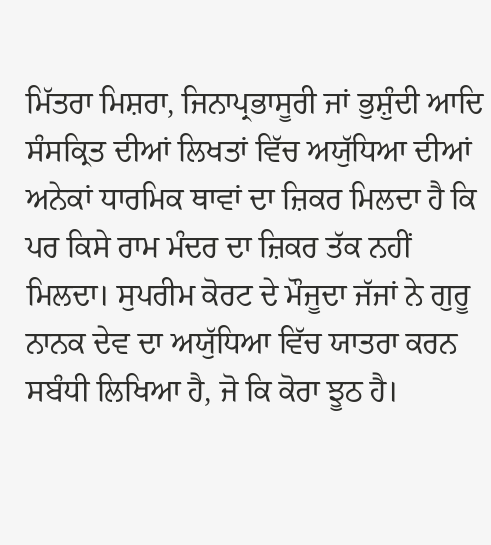ਮਿੱਤਰਾ ਮਿਸ਼ਰਾ, ਜਿਨਾਪ੍ਰਭਾਸੂਰੀ ਜਾਂ ਭੁਸ਼ੁੰਦੀ ਆਦਿ ਸੰਸਕ੍ਰਿਤ ਦੀਆਂ ਲਿਖਤਾਂ ਵਿੱਚ ਅਯੁੱਧਿਆ ਦੀਆਂ ਅਨੇਕਾਂ ਧਾਰਮਿਕ ਥਾਵਾਂ ਦਾ ਜ਼ਿਕਰ ਮਿਲਦਾ ਹੈ ਕਿ ਪਰ ਕਿਸੇ ਰਾਮ ਮੰਦਰ ਦਾ ਜ਼ਿਕਰ ਤੱਕ ਨਹੀਂ ਮਿਲਦਾ। ਸੁਪਰੀਮ ਕੋਰਟ ਦੇ ਮੌਜੂਦਾ ਜੱਜਾਂ ਨੇ ਗੁਰੂ ਨਾਨਕ ਦੇਵ ਦਾ ਅਯੁੱਧਿਆ ਵਿੱਚ ਯਾਤਰਾ ਕਰਨ ਸਬੰਧੀ ਲਿਖਿਆ ਹੈ, ਜੋ ਕਿ ਕੋਰਾ ਝੂਠ ਹੈ।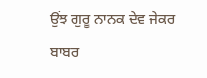ਉਂਝ ਗੁਰੂ ਨਾਨਕ ਦੇਵ ਜੇਕਰ ਬਾਬਰ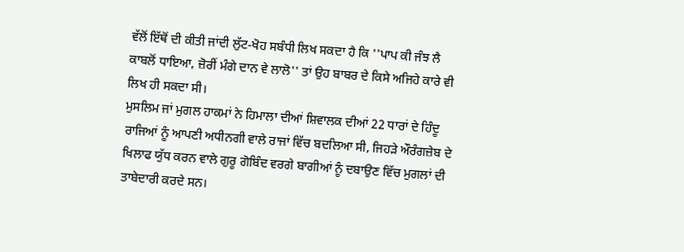ਵੱਲੋਂ ਇੱਥੋਂ ਦੀ ਕੀਤੀ ਜਾਂਦੀ ਲੁੱਟ-ਖੋਹ ਸਬੰਧੀ ਲਿਖ ਸਕਦਾ ਹੈ ਕਿ ''ਪਾਪ ਕੀ ਜੰਝ ਲੈ ਕਾਬਲੋਂ ਧਾਇਆ, ਜ਼ੋਰੀਂ ਮੰਗੇ ਦਾਨ ਵੇ ਲਾਲੋ'' ਤਾਂ ਉਹ ਬਾਬਰ ਦੇ ਕਿਸੇ ਅਜਿਹੇ ਕਾਰੇ ਵੀ ਲਿਖ ਹੀ ਸਕਦਾ ਸੀ।
ਮੁਸਲਿਮ ਜਾਂ ਮੁਗਲ ਹਾਕਮਾਂ ਨੇ ਹਿਮਾਲਾ ਦੀਆਂ ਸ਼ਿਵਾਲਕ ਦੀਆਂ 22 ਧਾਰਾਂ ਦੇ ਹਿੰਦੂ ਰਾਜਿਆਂ ਨੂੰ ਆਪਣੀ ਅਧੀਨਗੀ ਵਾਲੇ ਰਾਜਾਂ ਵਿੱਚ ਬਦਲਿਆ ਸੀ, ਜਿਹੜੇ ਔਰੰਗਜ਼ੇਬ ਦੇ ਖਿਲਾਫ ਯੁੱਧ ਕਰਨ ਵਾਲੇ ਗੁਰੂ ਗੋਬਿੰਦ ਵਰਗੇ ਬਾਗੀਆਂ ਨੂੰ ਦਬਾਉਣ ਵਿੱਚ ਮੁਗਲਾਂ ਦੀ ਤਾਬੇਦਾਰੀ ਕਰਦੇ ਸਨ।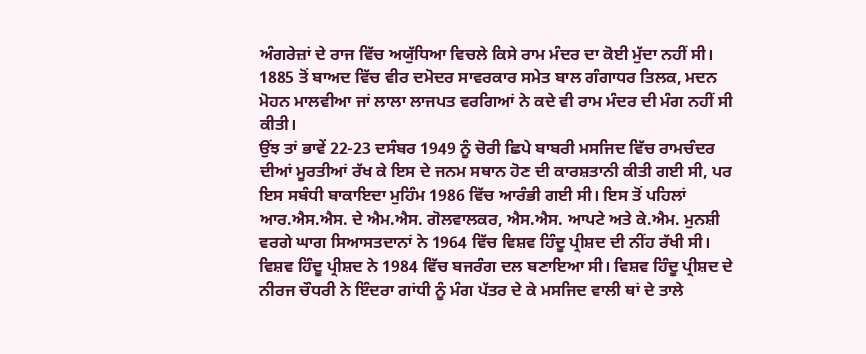ਅੰਗਰੇਜ਼ਾਂ ਦੇ ਰਾਜ ਵਿੱਚ ਅਯੁੱਧਿਆ ਵਿਚਲੇ ਕਿਸੇ ਰਾਮ ਮੰਦਰ ਦਾ ਕੋਈ ਮੁੱਦਾ ਨਹੀਂ ਸੀ। 1885 ਤੋਂ ਬਾਅਦ ਵਿੱਚ ਵੀਰ ਦਮੋਦਰ ਸਾਵਰਕਾਰ ਸਮੇਤ ਬਾਲ ਗੰਗਾਧਰ ਤਿਲਕ, ਮਦਨ ਮੋਹਨ ਮਾਲਵੀਆ ਜਾਂ ਲਾਲਾ ਲਾਜਪਤ ਵਰਗਿਆਂ ਨੇ ਕਦੇ ਵੀ ਰਾਮ ਮੰਦਰ ਦੀ ਮੰਗ ਨਹੀਂ ਸੀ ਕੀਤੀ।
ਉਂਝ ਤਾਂ ਭਾਵੇਂ 22-23 ਦਸੰਬਰ 1949 ਨੂੰ ਚੋਰੀ ਛਿਪੇ ਬਾਬਰੀ ਮਸਜਿਦ ਵਿੱਚ ਰਾਮਚੰਦਰ ਦੀਆਂ ਮੂਰਤੀਆਂ ਰੱਖ ਕੇ ਇਸ ਦੇ ਜਨਮ ਸਥਾਨ ਹੋਣ ਦੀ ਕਾਰਸ਼ਤਾਨੀ ਕੀਤੀ ਗਈ ਸੀ, ਪਰ ਇਸ ਸਬੰਧੀ ਬਾਕਾਇਦਾ ਮੁਹਿੰਮ 1986 ਵਿੱਚ ਆਰੰਭੀ ਗਈ ਸੀ। ਇਸ ਤੋਂ ਪਹਿਲਾਂ ਆਰ.ਐਸ.ਐਸ. ਦੇ ਐਮ.ਐਸ. ਗੋਲਵਾਲਕਰ, ਐਸ.ਐਸ. ਆਪਟੇ ਅਤੇ ਕੇ.ਐਮ. ਮੁਨਸ਼ੀ ਵਰਗੇ ਘਾਗ ਸਿਆਸਤਦਾਨਾਂ ਨੇ 1964 ਵਿੱਚ ਵਿਸ਼ਵ ਹਿੰਦੂ ਪ੍ਰੀਸ਼ਦ ਦੀ ਨੀਂਹ ਰੱਖੀ ਸੀ। ਵਿਸ਼ਵ ਹਿੰਦੂ ਪ੍ਰੀਸ਼ਦ ਨੇ 1984 ਵਿੱਚ ਬਜਰੰਗ ਦਲ ਬਣਾਇਆ ਸੀ। ਵਿਸ਼ਵ ਹਿੰਦੂ ਪ੍ਰੀਸ਼ਦ ਦੇ ਨੀਰਜ ਚੌਧਰੀ ਨੇ ਇੰਦਰਾ ਗਾਂਧੀ ਨੂੰ ਮੰਗ ਪੱਤਰ ਦੇ ਕੇ ਮਸਜਿਦ ਵਾਲੀ ਥਾਂ ਦੇ ਤਾਲੇ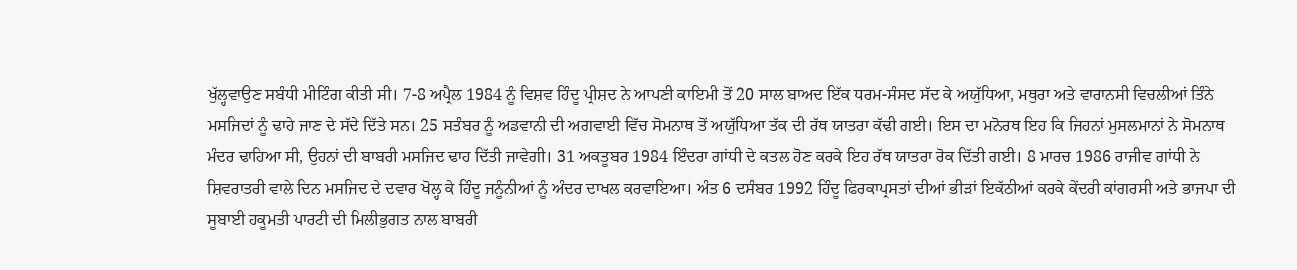ਖੁੱਲ੍ਹਵਾਉਣ ਸਬੰਧੀ ਮੀਟਿੰਗ ਕੀਤੀ ਸੀ। 7-8 ਅਪ੍ਰੈਲ 1984 ਨੂੰ ਵਿਸ਼ਵ ਹਿੰਦੂ ਪ੍ਰੀਸ਼ਦ ਨੇ ਆਪਣੀ ਕਾਇਮੀ ਤੋਂ 20 ਸਾਲ ਬਾਅਦ ਇੱਕ ਧਰਮ-ਸੰਸਦ ਸੱਦ ਕੇ ਅਯੁੱਧਿਆ, ਮਥੁਰਾ ਅਤੇ ਵਾਰਾਨਸੀ ਵਿਚਲੀਆਂ ਤਿੰਨੇ ਮਸਜਿਦਾਂ ਨੂੰ ਢਾਹੇ ਜਾਣ ਦੇ ਸੱਦੇ ਦਿੱਤੇ ਸਨ। 25 ਸਤੰਬਰ ਨੂੰ ਅਡਵਾਨੀ ਦੀ ਅਗਵਾਈ ਵਿੱਚ ਸੋਮਨਾਥ ਤੋਂ ਅਯੁੱਧਿਆ ਤੱਕ ਦੀ ਰੱਥ ਯਾਤਰਾ ਕੱਢੀ ਗਈ। ਇਸ ਦਾ ਮਨੋਰਥ ਇਹ ਕਿ ਜਿਹਨਾਂ ਮੁਸਲਮਾਨਾਂ ਨੇ ਸੋਮਨਾਥ ਮੰਦਰ ਢਾਹਿਆ ਸੀ, ਉਹਨਾਂ ਦੀ ਬਾਬਰੀ ਮਸਜਿਦ ਢਾਹ ਦਿੱਤੀ ਜਾਵੇਗੀ। 31 ਅਕਤੂਬਰ 1984 ਇੰਦਰਾ ਗਾਂਧੀ ਦੇ ਕਤਲ ਹੋਣ ਕਰਕੇ ਇਹ ਰੱਥ ਯਾਤਰਾ ਰੋਕ ਦਿੱਤੀ ਗਈ। 8 ਮਾਰਚ 1986 ਰਾਜੀਵ ਗਾਂਧੀ ਨੇ ਸ਼ਿਵਰਾਤਰੀ ਵਾਲੇ ਦਿਨ ਮਸਜਿਦ ਦੇ ਦਵਾਰ ਖੋਲ੍ਹ ਕੇ ਹਿੰਦੂ ਜਨੂੰਨੀਆਂ ਨੂੰ ਅੰਦਰ ਦਾਖਲ ਕਰਵਾਇਆ। ਅੰਤ 6 ਦਸੰਬਰ 1992 ਹਿੰਦੂ ਫਿਰਕਾਪ੍ਰਸਤਾਂ ਦੀਆਂ ਭੀੜਾਂ ਇਕੱਠੀਆਂ ਕਰਕੇ ਕੇਂਦਰੀ ਕਾਂਗਰਸੀ ਅਤੇ ਭਾਜਪਾ ਦੀ ਸੂਬਾਈ ਹਕੂਮਤੀ ਪਾਰਟੀ ਦੀ ਮਿਲੀਭੁਗਤ ਨਾਲ ਬਾਬਰੀ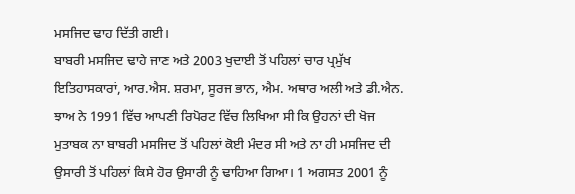ਮਸਜਿਦ ਢਾਹ ਦਿੱਤੀ ਗਈ।
ਬਾਬਰੀ ਮਸਜਿਦ ਢਾਹੇ ਜਾਣ ਅਤੇ 2003 ਖੁਦਾਈ ਤੋਂ ਪਹਿਲਾਂ ਚਾਰ ਪ੍ਰਮੁੱਖ ਇਤਿਹਾਸਕਾਰਾਂ, ਆਰ.ਐਸ. ਸ਼ਰਮਾ, ਸੂਰਜ ਭਾਨ, ਐਮ. ਅਥਾਰ ਅਲੀ ਅਤੇ ਡੀ.ਐਨ. ਝਾਅ ਨੇ 1991 ਵਿੱਚ ਆਪਣੀ ਰਿਪੋਰਟ ਵਿੱਚ ਲਿਖਿਆ ਸੀ ਕਿ ਉਹਨਾਂ ਦੀ ਖੋਜ ਮੁਤਾਬਕ ਨਾ ਬਾਬਰੀ ਮਸਜਿਦ ਤੋਂ ਪਹਿਲਾਂ ਕੋਈ ਮੰਦਰ ਸੀ ਅਤੇ ਨਾ ਹੀ ਮਸਜਿਦ ਦੀ ਉਸਾਰੀ ਤੋਂ ਪਹਿਲਾਂ ਕਿਸੇ ਹੋਰ ਉਸਾਰੀ ਨੂੰ ਢਾਹਿਆ ਗਿਆ। 1 ਅਗਸਤ 2001 ਨੂੰ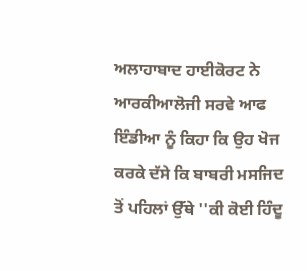ਅਲਾਹਾਬਾਦ ਹਾਈਕੋਰਟ ਨੇ ਆਰਕੀਆਲੋਜੀ ਸਰਵੇ ਆਫ ਇੰਡੀਆ ਨੂੰ ਕਿਹਾ ਕਿ ਉਹ ਖੋਜ ਕਰਕੇ ਦੱਸੇ ਕਿ ਬਾਬਰੀ ਮਸਜਿਦ ਤੋਂ ਪਹਿਲਾਂ ਉੱਥੇ ''ਕੀ ਕੋਈ ਹਿੰਦੂ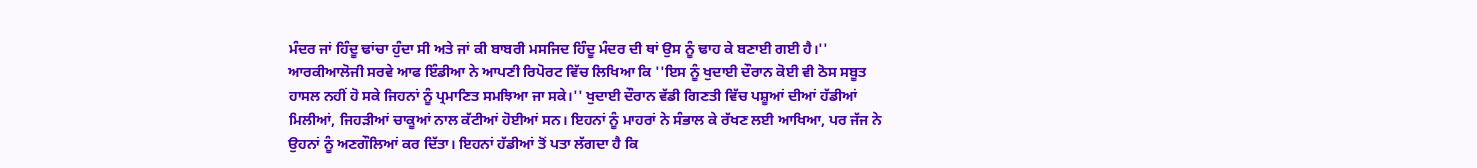ਮੰਦਰ ਜਾਂ ਹਿੰਦੂ ਢਾਂਚਾ ਹੁੰਦਾ ਸੀ ਅਤੇ ਜਾਂ ਕੀ ਬਾਬਰੀ ਮਸਜਿਦ ਹਿੰਦੂ ਮੰਦਰ ਦੀ ਥਾਂ ਉਸ ਨੂੰ ਢਾਹ ਕੇ ਬਣਾਈ ਗਈ ਹੈ।'' ਆਰਕੀਆਲੋਜੀ ਸਰਵੇ ਆਫ ਇੰਡੀਆ ਨੇ ਆਪਣੀ ਰਿਪੋਰਟ ਵਿੱਚ ਲਿਖਿਆ ਕਿ ''ਇਸ ਨੂੰ ਖੁਦਾਈ ਦੌਰਾਨ ਕੋਈ ਵੀ ਠੋਸ ਸਬੂਤ ਹਾਸਲ ਨਹੀਂ ਹੋ ਸਕੇ ਜਿਹਨਾਂ ਨੂੰ ਪ੍ਰਮਾਣਿਤ ਸਮਝਿਆ ਜਾ ਸਕੇ।'' ਖੁਦਾਈ ਦੌਰਾਨ ਵੱਡੀ ਗਿਣਤੀ ਵਿੱਚ ਪਸ਼ੂਆਂ ਦੀਆਂ ਹੱਡੀਆਂ ਮਿਲੀਆਂ, ਜਿਹੜੀਆਂ ਚਾਕੂਆਂ ਨਾਲ ਕੱਟੀਆਂ ਹੋਈਆਂ ਸਨ। ਇਹਨਾਂ ਨੂੰ ਮਾਹਰਾਂ ਨੇ ਸੰਭਾਲ ਕੇ ਰੱਖਣ ਲਈ ਆਖਿਆ, ਪਰ ਜੱਜ ਨੇ ਉਹਨਾਂ ਨੂੰ ਅਣਗੌਲਿਆਂ ਕਰ ਦਿੱਤਾ। ਇਹਨਾਂ ਹੱਡੀਆਂ ਤੋਂ ਪਤਾ ਲੱਗਦਾ ਹੈ ਕਿ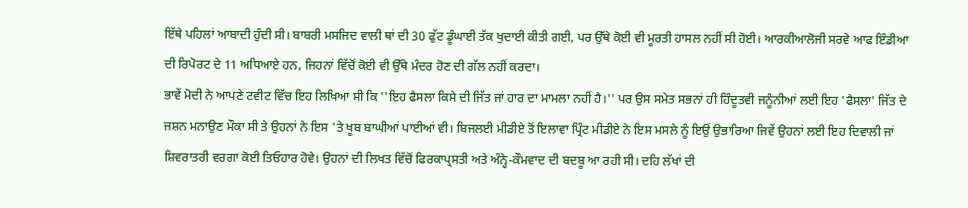ਇੱਥੇ ਪਹਿਲਾਂ ਆਬਾਦੀ ਹੁੰਦੀ ਸੀ। ਬਾਬਰੀ ਮਸਜਿਦ ਵਾਲੀ ਥਾਂ ਦੀ 30 ਫੁੱਟ ਡੂੰਘਾਈ ਤੱਕ ਖੁਦਾਈ ਕੀਤੀ ਗਈ, ਪਰ ਉੱਥੇ ਕੋਈ ਵੀ ਮੂਰਤੀ ਹਾਸਲ ਨਹੀਂ ਸੀ ਹੋਈ। ਆਰਕੀਆਲੋਜੀ ਸਰਵੇ ਆਫ ਇੰਡੀਆ ਦੀ ਰਿਪੋਰਟ ਦੇ 11 ਅਧਿਆਏ ਹਨ, ਜਿਹਨਾਂ ਵਿੱਚੋਂ ਕੋਈ ਵੀ ਉੱਥੇ ਮੰਦਰ ਹੋਣ ਦੀ ਗੱਲ ਨਹੀਂ ਕਰਦਾ।
ਭਾਵੇਂ ਮੋਦੀ ਨੇ ਆਪਣੇ ਟਵੀਟ ਵਿੱਚ ਇਹ ਲਿਖਿਆ ਸੀ ਕਿ ''ਇਹ ਫੈਸਲਾ ਕਿਸੇ ਦੀ ਜਿੱਤ ਜਾਂ ਹਾਰ ਦਾ ਮਾਮਲਾ ਨਹੀਂ ਹੈ।'' ਪਰ ਉਸ ਸਮੇਤ ਸਭਨਾਂ ਹੀ ਹਿੰਦੂਤਵੀ ਜਨੂੰਨੀਆਂ ਲਈ ਇਹ 'ਫੈਸਲਾ' ਜਿੱਤ ਦੇ ਜਸ਼ਨ ਮਨਾਉਣ ਮੌਕਾ ਸੀ ਤੇ ਉਹਨਾਂ ਨੇ ਇਸ 'ਤੇ ਖੂਬ ਬਾਘੀਆਂ ਪਾਈਆਂ ਵੀ। ਬਿਜਲਈ ਮੀਡੀਏ ਤੋਂ ਇਲਾਵਾ ਪ੍ਰਿੰਟ ਮੀਡੀਏ ਨੇ ਇਸ ਮਸਲੇ ਨੂੰ ਇਉਂ ਉਭਾਰਿਆ ਜਿਵੇਂ ਉਹਨਾਂ ਲਈ ਇਹ ਦਿਵਾਲੀ ਜਾਂ ਸ਼ਿਵਰਾਤਰੀ ਵਰਗਾ ਕੋਈ ਤਿਓਹਾਰ ਹੋਵੇ। ਉਹਨਾਂ ਦੀ ਲਿਖਤ ਵਿੱਚੋਂ ਫਿਰਕਾਪ੍ਰਸਤੀ ਅਤੇ ਅੰਨ੍ਹੇ-ਕੌਮਵਾਦ ਦੀ ਬਦਬੂ ਆ ਰਹੀ ਸੀ। ਦਹਿ ਲੱਖਾਂ ਦੀ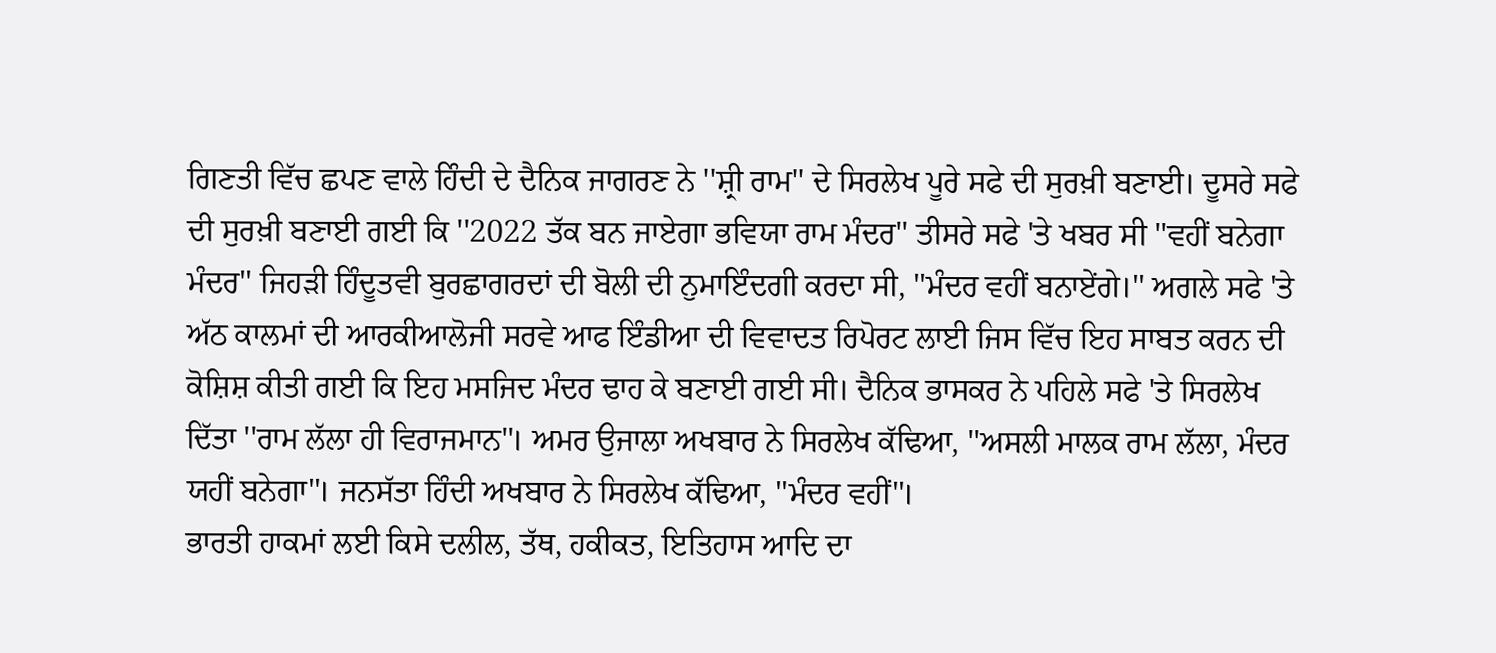ਗਿਣਤੀ ਵਿੱਚ ਛਪਣ ਵਾਲੇ ਹਿੰਦੀ ਦੇ ਦੈਨਿਕ ਜਾਗਰਣ ਨੇ ''ਸ਼੍ਰੀ ਰਾਮ'' ਦੇ ਸਿਰਲੇਖ ਪੂਰੇ ਸਫੇ ਦੀ ਸੁਰਖ਼ੀ ਬਣਾਈ। ਦੂਸਰੇ ਸਫੇ ਦੀ ਸੁਰਖ਼ੀ ਬਣਾਈ ਗਈ ਕਿ ''2022 ਤੱਕ ਬਨ ਜਾਏਗਾ ਭਵਿਯਾ ਰਾਮ ਮੰਦਰ'' ਤੀਸਰੇ ਸਫੇ 'ਤੇ ਖਬਰ ਸੀ ''ਵਹੀਂ ਬਨੇਗਾ ਮੰਦਰ'' ਜਿਹੜੀ ਹਿੰਦੂਤਵੀ ਬੁਰਛਾਗਰਦਾਂ ਦੀ ਬੋਲੀ ਦੀ ਨੁਮਾਇੰਦਗੀ ਕਰਦਾ ਸੀ, ''ਮੰਦਰ ਵਹੀਂ ਬਨਾਏਂਗੇ।'' ਅਗਲੇ ਸਫੇ 'ਤੇ ਅੱਠ ਕਾਲਮਾਂ ਦੀ ਆਰਕੀਆਲੋਜੀ ਸਰਵੇ ਆਫ ਇੰਡੀਆ ਦੀ ਵਿਵਾਦਤ ਰਿਪੋਰਟ ਲਾਈ ਜਿਸ ਵਿੱਚ ਇਹ ਸਾਬਤ ਕਰਨ ਦੀ ਕੋਸ਼ਿਸ਼ ਕੀਤੀ ਗਈ ਕਿ ਇਹ ਮਸਜਿਦ ਮੰਦਰ ਢਾਹ ਕੇ ਬਣਾਈ ਗਈ ਸੀ। ਦੈਨਿਕ ਭਾਸਕਰ ਨੇ ਪਹਿਲੇ ਸਫੇ 'ਤੇ ਸਿਰਲੇਖ ਦਿੱਤਾ ''ਰਾਮ ਲੱਲਾ ਹੀ ਵਿਰਾਜਮਾਨ''। ਅਮਰ ਉਜਾਲਾ ਅਖਬਾਰ ਨੇ ਸਿਰਲੇਖ ਕੱਢਿਆ, ''ਅਸਲੀ ਮਾਲਕ ਰਾਮ ਲੱਲਾ, ਮੰਦਰ ਯਹੀਂ ਬਨੇਗਾ''। ਜਨਸੱਤਾ ਹਿੰਦੀ ਅਖਬਾਰ ਨੇ ਸਿਰਲੇਖ ਕੱਢਿਆ, ''ਮੰਦਰ ਵਹੀਂ''।
ਭਾਰਤੀ ਹਾਕਮਾਂ ਲਈ ਕਿਸੇ ਦਲੀਲ, ਤੱਥ, ਹਕੀਕਤ, ਇਤਿਹਾਸ ਆਦਿ ਦਾ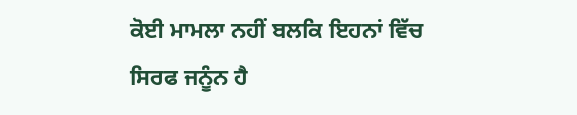ਕੋਈ ਮਾਮਲਾ ਨਹੀਂ ਬਲਕਿ ਇਹਨਾਂ ਵਿੱਚ ਸਿਰਫ ਜਨੂੰਨ ਹੈ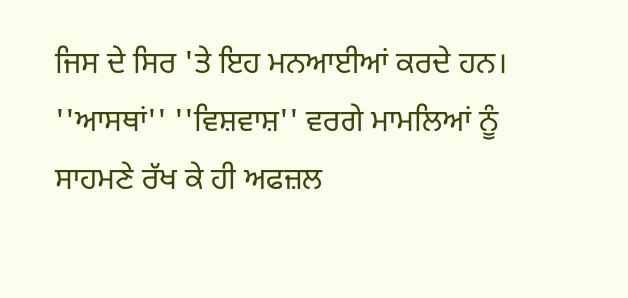ਜਿਸ ਦੇ ਸਿਰ 'ਤੇ ਇਹ ਮਨਆਈਆਂ ਕਰਦੇ ਹਨ। ''ਆਸਥਾਂ'' ''ਵਿਸ਼ਵਾਸ਼'' ਵਰਗੇ ਮਾਮਲਿਆਂ ਨੂੰ ਸਾਹਮਣੇ ਰੱਖ ਕੇ ਹੀ ਅਫਜ਼ਲ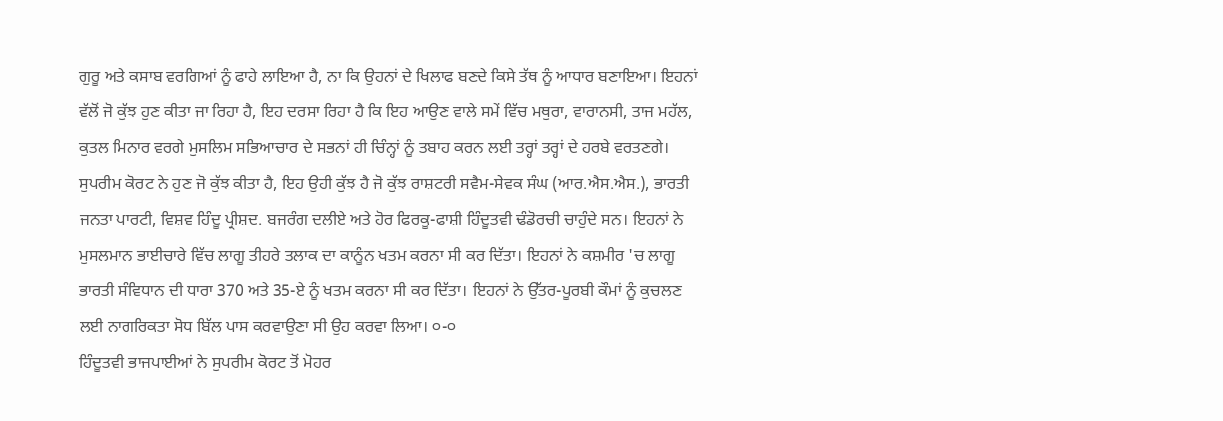ਗੁਰੂ ਅਤੇ ਕਸਾਬ ਵਰਗਿਆਂ ਨੂੰ ਫਾਹੇ ਲਾਇਆ ਹੈ, ਨਾ ਕਿ ਉਹਨਾਂ ਦੇ ਖਿਲਾਫ ਬਣਦੇ ਕਿਸੇ ਤੱਥ ਨੂੰ ਆਧਾਰ ਬਣਾਇਆ। ਇਹਨਾਂ ਵੱਲੋਂ ਜੋ ਕੁੱਝ ਹੁਣ ਕੀਤਾ ਜਾ ਰਿਹਾ ਹੈ, ਇਹ ਦਰਸਾ ਰਿਹਾ ਹੈ ਕਿ ਇਹ ਆਉਣ ਵਾਲੇ ਸਮੇਂ ਵਿੱਚ ਮਥੁਰਾ, ਵਾਰਾਨਸੀ, ਤਾਜ ਮਹੱਲ, ਕੁਤਲ ਮਿਨਾਰ ਵਰਗੇ ਮੁਸਲਿਮ ਸਭਿਆਚਾਰ ਦੇ ਸਭਨਾਂ ਹੀ ਚਿੰਨ੍ਹਾਂ ਨੂੰ ਤਬਾਹ ਕਰਨ ਲਈ ਤਰ੍ਹਾਂ ਤਰ੍ਹਾਂ ਦੇ ਹਰਬੇ ਵਰਤਣਗੇ। ਸੁਪਰੀਮ ਕੋਰਟ ਨੇ ਹੁਣ ਜੋ ਕੁੱਝ ਕੀਤਾ ਹੈ, ਇਹ ਉਹੀ ਕੁੱਝ ਹੈ ਜੋ ਕੁੱਝ ਰਾਸ਼ਟਰੀ ਸਵੈਮ-ਸੇਵਕ ਸੰਘ (ਆਰ.ਐਸ.ਐਸ.), ਭਾਰਤੀ ਜਨਤਾ ਪਾਰਟੀ, ਵਿਸ਼ਵ ਹਿੰਦੂ ਪ੍ਰੀਸ਼ਦ. ਬਜਰੰਗ ਦਲੀਏ ਅਤੇ ਹੋਰ ਫਿਰਕੂ-ਫਾਸ਼ੀ ਹਿੰਦੂਤਵੀ ਢੰਡੋਰਚੀ ਚਾਹੁੰਦੇ ਸਨ। ਇਹਨਾਂ ਨੇ ਮੁਸਲਮਾਨ ਭਾਈਚਾਰੇ ਵਿੱਚ ਲਾਗੂ ਤੀਹਰੇ ਤਲਾਕ ਦਾ ਕਾਨੂੰਨ ਖਤਮ ਕਰਨਾ ਸੀ ਕਰ ਦਿੱਤਾ। ਇਹਨਾਂ ਨੇ ਕਸ਼ਮੀਰ 'ਚ ਲਾਗੂ ਭਾਰਤੀ ਸੰਵਿਧਾਨ ਦੀ ਧਾਰਾ 370 ਅਤੇ 35-ਏ ਨੂੰ ਖਤਮ ਕਰਨਾ ਸੀ ਕਰ ਦਿੱਤਾ। ਇਹਨਾਂ ਨੇ ਉੱਤਰ-ਪੂਰਬੀ ਕੌਮਾਂ ਨੂੰ ਕੁਚਲਣ ਲਈ ਨਾਗਰਿਕਤਾ ਸੋਧ ਬਿੱਲ ਪਾਸ ਕਰਵਾਉਣਾ ਸੀ ਉਹ ਕਰਵਾ ਲਿਆ। ੦-੦
ਹਿੰਦੂਤਵੀ ਭਾਜਪਾਈਆਂ ਨੇ ਸੁਪਰੀਮ ਕੋਰਟ ਤੋਂ ਮੋਹਰ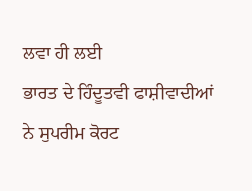ਲਵਾ ਹੀ ਲਈ
ਭਾਰਤ ਦੇ ਹਿੰਦੂਤਵੀ ਫਾਸ਼ੀਵਾਦੀਆਂ ਨੇ ਸੁਪਰੀਮ ਕੋਰਟ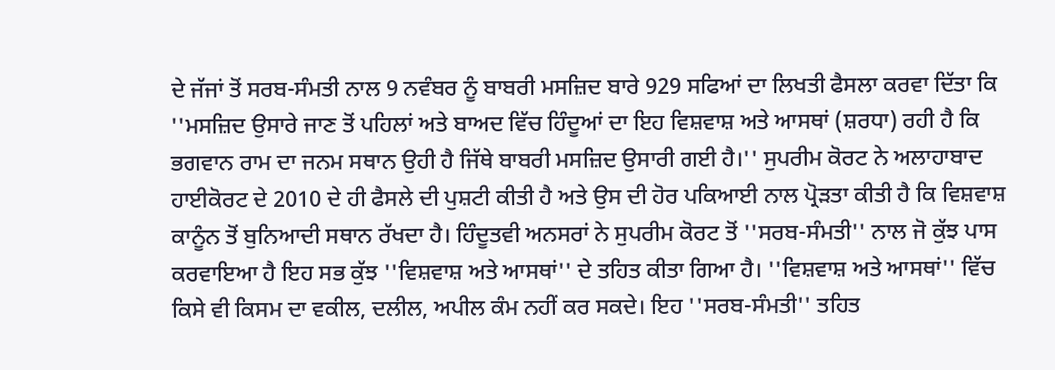ਦੇ ਜੱਜਾਂ ਤੋਂ ਸਰਬ-ਸੰਮਤੀ ਨਾਲ 9 ਨਵੰਬਰ ਨੂੰ ਬਾਬਰੀ ਮਸਜ਼ਿਦ ਬਾਰੇ 929 ਸਫਿਆਂ ਦਾ ਲਿਖਤੀ ਫੈਸਲਾ ਕਰਵਾ ਦਿੱਤਾ ਕਿ ''ਮਸਜ਼ਿਦ ਉਸਾਰੇ ਜਾਣ ਤੋਂ ਪਹਿਲਾਂ ਅਤੇ ਬਾਅਦ ਵਿੱਚ ਹਿੰਦੂਆਂ ਦਾ ਇਹ ਵਿਸ਼ਵਾਸ਼ ਅਤੇ ਆਸਥਾਂ (ਸ਼ਰਧਾ) ਰਹੀ ਹੈ ਕਿ ਭਗਵਾਨ ਰਾਮ ਦਾ ਜਨਮ ਸਥਾਨ ਉਹੀ ਹੈ ਜਿੱਥੇ ਬਾਬਰੀ ਮਸਜ਼ਿਦ ਉਸਾਰੀ ਗਈ ਹੈ।'' ਸੁਪਰੀਮ ਕੋਰਟ ਨੇ ਅਲਾਹਾਬਾਦ ਹਾਈਕੋਰਟ ਦੇ 2010 ਦੇ ਹੀ ਫੈਸਲੇ ਦੀ ਪੁਸ਼ਟੀ ਕੀਤੀ ਹੈ ਅਤੇ ਉਸ ਦੀ ਹੋਰ ਪਕਿਆਈ ਨਾਲ ਪ੍ਰੋੜਤਾ ਕੀਤੀ ਹੈ ਕਿ ਵਿਸ਼ਵਾਸ਼ ਕਾਨੂੰਨ ਤੋਂ ਬੁਨਿਆਦੀ ਸਥਾਨ ਰੱਖਦਾ ਹੈ। ਹਿੰਦੂਤਵੀ ਅਨਸਰਾਂ ਨੇ ਸੁਪਰੀਮ ਕੋਰਟ ਤੋਂ ''ਸਰਬ-ਸੰਮਤੀ'' ਨਾਲ ਜੋ ਕੁੱਝ ਪਾਸ ਕਰਵਾਇਆ ਹੈ ਇਹ ਸਭ ਕੁੱਝ ''ਵਿਸ਼ਵਾਸ਼ ਅਤੇ ਆਸਥਾਂ'' ਦੇ ਤਹਿਤ ਕੀਤਾ ਗਿਆ ਹੈ। ''ਵਿਸ਼ਵਾਸ਼ ਅਤੇ ਆਸਥਾਂ'' ਵਿੱਚ ਕਿਸੇ ਵੀ ਕਿਸਮ ਦਾ ਵਕੀਲ, ਦਲੀਲ, ਅਪੀਲ ਕੰਮ ਨਹੀਂ ਕਰ ਸਕਦੇ। ਇਹ ''ਸਰਬ-ਸੰਮਤੀ'' ਤਹਿਤ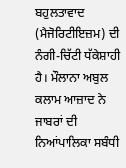ਬਹੁਲਤਾਵਾਦ (ਮੈਜੋਰਿਟੀਇਜ਼ਮ) ਦੀ ਨੰਗੀ-ਚਿੱਟੀ ਧੱਕੇਸ਼ਾਹੀ ਹੈ। ਮੌਲਾਨਾ ਅਬੁਲ ਕਲਾਮ ਆਜ਼ਾਦ ਨੇ ਜਾਬਰਾਂ ਦੀ ਨਿਆਂਪਾਲਿਕਾ ਸਬੰਧੀ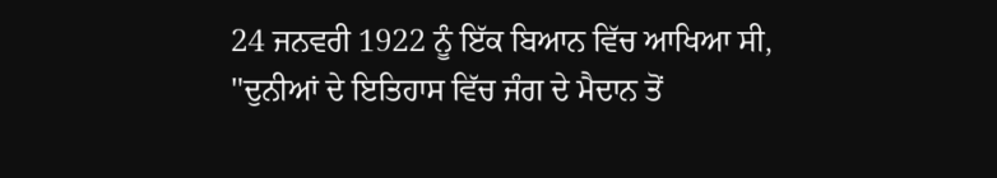24 ਜਨਵਰੀ 1922 ਨੂੰ ਇੱਕ ਬਿਆਨ ਵਿੱਚ ਆਖਿਆ ਸੀ, ''ਦੁਨੀਆਂ ਦੇ ਇਤਿਹਾਸ ਵਿੱਚ ਜੰਗ ਦੇ ਮੈਦਾਨ ਤੋਂ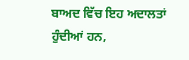ਬਾਅਦ ਵਿੱਚ ਇਹ ਅਦਾਲਤਾਂ ਹੁੰਦੀਆਂ ਹਨ,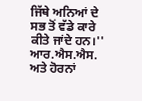ਜਿੱਥੇ ਅਨਿਆਂ ਦੇ ਸਭ ਤੋਂ ਵੱਡੇ ਕਾਰੇ ਕੀਤੇ ਜਾਂਦੇ ਹਨ।''
ਆਰ.ਐਸ.ਐਸ. ਅਤੇ ਹੋਰਨਾਂ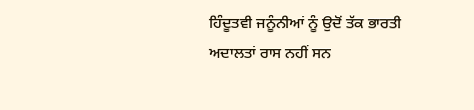ਹਿੰਦੂਤਵੀ ਜਨੂੰਨੀਆਂ ਨੂੰ ਉਦੋਂ ਤੱਕ ਭਾਰਤੀ ਅਦਾਲਤਾਂ ਰਾਸ ਨਹੀਂ ਸਨ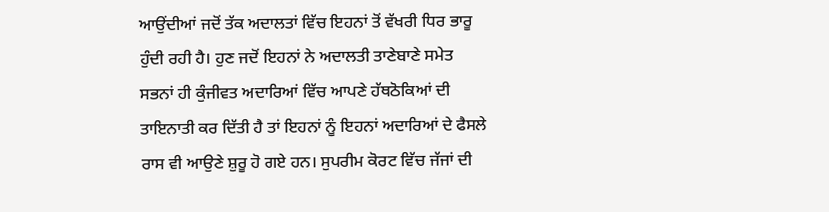ਆਉਂਦੀਆਂ ਜਦੋਂ ਤੱਕ ਅਦਾਲਤਾਂ ਵਿੱਚ ਇਹਨਾਂ ਤੋਂ ਵੱਖਰੀ ਧਿਰ ਭਾਰੂ ਹੁੰਦੀ ਰਹੀ ਹੈ। ਹੁਣ ਜਦੋਂ ਇਹਨਾਂ ਨੇ ਅਦਾਲਤੀ ਤਾਣੇਬਾਣੇ ਸਮੇਤ ਸਭਨਾਂ ਹੀ ਕੁੰਜੀਵਤ ਅਦਾਰਿਆਂ ਵਿੱਚ ਆਪਣੇ ਹੱਥਠੋਕਿਆਂ ਦੀ ਤਾਇਨਾਤੀ ਕਰ ਦਿੱਤੀ ਹੈ ਤਾਂ ਇਹਨਾਂ ਨੂੰ ਇਹਨਾਂ ਅਦਾਰਿਆਂ ਦੇ ਫੈਸਲੇ ਰਾਸ ਵੀ ਆਉਣੇ ਸ਼ੁਰੂ ਹੋ ਗਏ ਹਨ। ਸੁਪਰੀਮ ਕੋਰਟ ਵਿੱਚ ਜੱਜਾਂ ਦੀ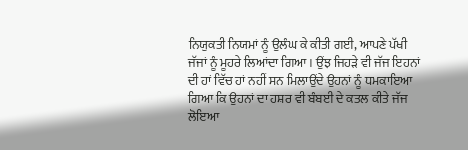ਨਿਯੁਕਤੀ ਨਿਯਮਾਂ ਨੂੰ ਉਲੰਘ ਕੇ ਕੀਤੀ ਗਈ, ਆਪਣੇ ਪੱਖੀ ਜੱਜਾਂ ਨੂੰ ਮੂਹਰੇ ਲਿਆਂਦਾ ਗਿਆ। ਉਂਝ ਜਿਹੜੇ ਵੀ ਜੱਜ ਇਹਨਾਂ ਦੀ ਹਾਂ ਵਿੱਚ ਹਾਂ ਨਹੀਂ ਸਨ ਮਿਲਾਉਂਦੇ ਉਹਨਾਂ ਨੂੰ ਧਮਕਾਇਆ ਗਿਆ ਕਿ ਉਹਨਾਂ ਦਾ ਹਸ਼ਰ ਵੀ ਬੰਬਈ ਦੇ ਕਤਲ ਕੀਤੇ ਜੱਜ ਲੋਇਆ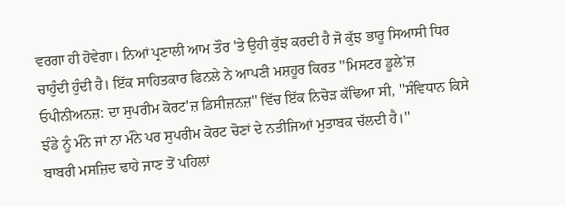ਵਰਗਾ ਹੀ ਹੋਵੇਗਾ। ਨਿਆਂ ਪ੍ਰਣਾਲੀ ਆਮ ਤੌਰ 'ਤੇ ਉਹੀ ਕੁੱਝ ਕਰਦੀ ਹੈ ਜੋ ਕੁੱਝ ਭਾਰੂ ਸਿਆਸੀ ਧਿਰ ਚਾਹੁੰਦੀ ਹੁੰਦੀ ਹੈ। ਇੱਕ ਸਾਹਿਤਕਾਰ ਫਿਨਲੇ ਨੇ ਆਪਣੀ ਮਸ਼ਹੂਰ ਕਿਰਤ ''ਮਿਸਟਰ ਡੂਲੇ'ਜ਼ ਓਪੀਨੀਅਨਜ਼: ਦਾ ਸੁਪਰੀਮ ਕੋਰਟ'ਜ਼ ਡਿਸੀਜ਼ਨਜ਼'' ਵਿੱਚ ਇੱਕ ਨਿਚੋੜ ਕੱਢਿਆ ਸੀ, ''ਸੰਵਿਧਾਨ ਕਿਸੇ ਝੰਡੇ ਨੂੰ ਮੰਨੇ ਜਾਂ ਨਾ ਮੰਨੇ ਪਰ ਸੁਪਰੀਮ ਕੋਰਟ ਚੋਣਾਂ ਦੇ ਨਤੀਜਿਆਂ ਮੁਤਾਬਕ ਚੱਲਦੀ ਹੈ।''
ਬਾਬਰੀ ਮਸਜ਼ਿਦ ਢਾਹੇ ਜਾਣ ਤੋਂ ਪਹਿਲਾਂ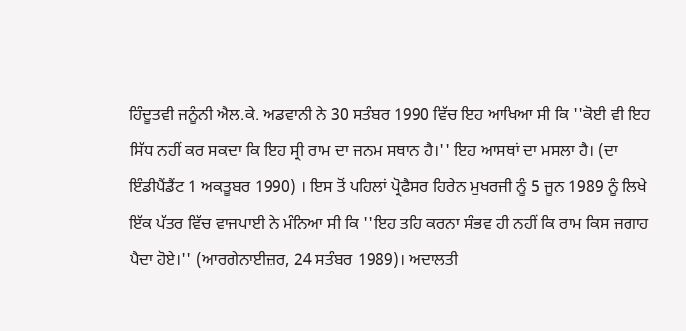ਹਿੰਦੂਤਵੀ ਜਨੂੰਨੀ ਐਲ.ਕੇ. ਅਡਵਾਨੀ ਨੇ 30 ਸਤੰਬਰ 1990 ਵਿੱਚ ਇਹ ਆਖਿਆ ਸੀ ਕਿ ''ਕੋਈ ਵੀ ਇਹ ਸਿੱਧ ਨਹੀਂ ਕਰ ਸਕਦਾ ਕਿ ਇਹ ਸ੍ਰੀ ਰਾਮ ਦਾ ਜਨਮ ਸਥਾਨ ਹੈ।'' ਇਹ ਆਸਥਾਂ ਦਾ ਮਸਲਾ ਹੈ। (ਦਾ ਇੰਡੀਪੈਂਡੈਂਟ 1 ਅਕਤੂਬਰ 1990) । ਇਸ ਤੋਂ ਪਹਿਲਾਂ ਪ੍ਰੋਫੈਸਰ ਹਿਰੇਨ ਮੁਖਰਜੀ ਨੂੰ 5 ਜੂਨ 1989 ਨੂੰ ਲਿਖੇ ਇੱਕ ਪੱਤਰ ਵਿੱਚ ਵਾਜਪਾਈ ਨੇ ਮੰਨਿਆ ਸੀ ਕਿ ''ਇਹ ਤਹਿ ਕਰਨਾ ਸੰਭਵ ਹੀ ਨਹੀਂ ਕਿ ਰਾਮ ਕਿਸ ਜਗਾਹ ਪੈਦਾ ਹੋਏ।'' (ਆਰਗੇਨਾਈਜ਼ਰ, 24 ਸਤੰਬਰ 1989)। ਅਦਾਲਤੀ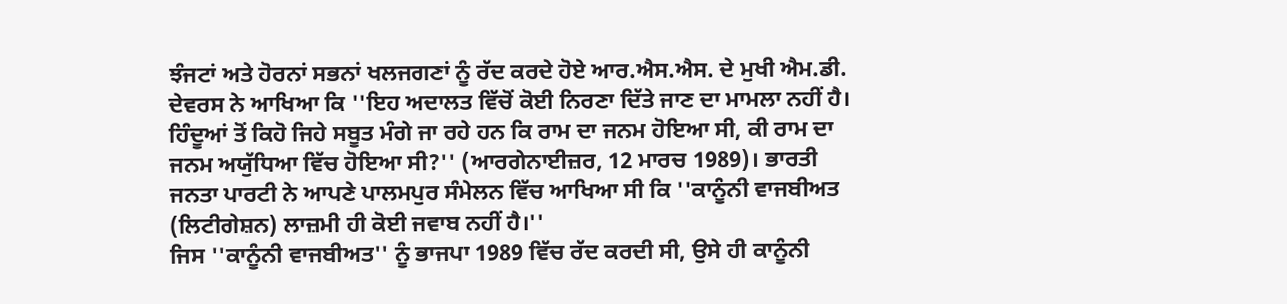ਝੰਜਟਾਂ ਅਤੇ ਹੋਰਨਾਂ ਸਭਨਾਂ ਖਲਜਗਣਾਂ ਨੂੰ ਰੱਦ ਕਰਦੇ ਹੋਏ ਆਰ.ਐਸ.ਐਸ. ਦੇ ਮੁਖੀ ਐਮ.ਡੀ. ਦੇਵਰਸ ਨੇ ਆਖਿਆ ਕਿ ''ਇਹ ਅਦਾਲਤ ਵਿੱਚੋਂ ਕੋਈ ਨਿਰਣਾ ਦਿੱਤੇ ਜਾਣ ਦਾ ਮਾਮਲਾ ਨਹੀਂ ਹੈ। ਹਿੰਦੂਆਂ ਤੋਂ ਕਿਹੋ ਜਿਹੇ ਸਬੂਤ ਮੰਗੇ ਜਾ ਰਹੇ ਹਨ ਕਿ ਰਾਮ ਦਾ ਜਨਮ ਹੋਇਆ ਸੀ, ਕੀ ਰਾਮ ਦਾ ਜਨਮ ਅਯੁੱਧਿਆ ਵਿੱਚ ਹੋਇਆ ਸੀ?'' (ਆਰਗੇਨਾਈਜ਼ਰ, 12 ਮਾਰਚ 1989)। ਭਾਰਤੀ ਜਨਤਾ ਪਾਰਟੀ ਨੇ ਆਪਣੇ ਪਾਲਮਪੁਰ ਸੰਮੇਲਨ ਵਿੱਚ ਆਖਿਆ ਸੀ ਕਿ ''ਕਾਨੂੰਨੀ ਵਾਜਬੀਅਤ (ਲਿਟੀਗੇਸ਼ਨ) ਲਾਜ਼ਮੀ ਹੀ ਕੋਈ ਜਵਾਬ ਨਹੀਂ ਹੈ।''
ਜਿਸ ''ਕਾਨੂੰਨੀ ਵਾਜਬੀਅਤ'' ਨੂੰ ਭਾਜਪਾ 1989 ਵਿੱਚ ਰੱਦ ਕਰਦੀ ਸੀ, ਉਸੇ ਹੀ ਕਾਨੂੰਨੀ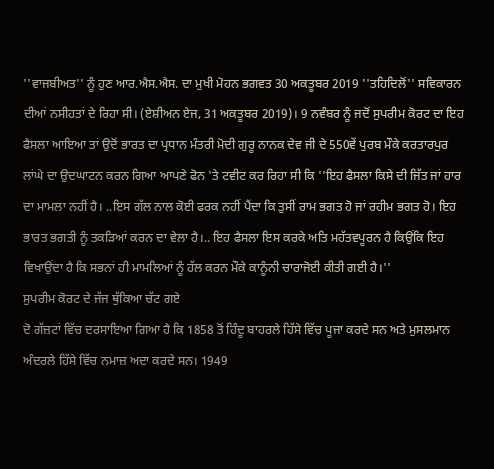''ਵਾਜਬੀਅਤ'' ਨੂੰ ਹੁਣ ਆਰ.ਐਸ.ਐਸ. ਦਾ ਮੁਖੀ ਮੋਹਨ ਭਗਵਤ 30 ਅਕਤੂਬਰ 2019 ''ਤਹਿਦਿਲੋਂ'' ਸਵਿਕਾਰਨ ਦੀਆਂ ਨਸੀਹਤਾਂ ਦੇ ਰਿਹਾ ਸੀ। (ਏਸ਼ੀਅਨ ਏਜ, 31 ਅਕਤੂਬਰ 2019)। 9 ਨਵੰਬਰ ਨੂੰ ਜਦੋਂ ਸੁਪਰੀਮ ਕੋਰਟ ਦਾ ਇਹ ਫੈਸਲਾ ਆਇਆ ਤਾਂ ਉਦੋਂ ਭਾਰਤ ਦਾ ਪ੍ਰਧਾਨ ਮੰਤਰੀ ਮੋਦੀ ਗੁਰੂ ਨਾਨਕ ਦੇਵ ਜੀ ਦੇ 550ਵੇਂ ਪੁਰਬ ਮੌਕੇ ਕਰਤਾਰਪੁਰ ਲਾਂਘੇ ਦਾ ਉਦਘਾਟਨ ਕਰਨ ਗਿਆ ਆਪਣੇ ਫੋਨ 'ਤੇ ਟਵੀਟ ਕਰ ਰਿਹਾ ਸੀ ਕਿ ''ਇਹ ਫੈਸਲਾ ਕਿਸੇ ਦੀ ਜਿੱਤ ਜਾਂ ਹਾਰ ਦਾ ਮਾਮਲਾ ਨਹੀਂ ਹੈ। ..ਇਸ ਗੱਲ ਨਾਲ ਕੋਈ ਫਰਕ ਨਹੀਂ ਪੈਂਦਾ ਕਿ ਤੁਸੀਂ ਰਾਮ ਭਗਤ ਹੋ ਜਾਂ ਰਹੀਮ ਭਗਤ ਹੋ। ਇਹ ਭਾਰਤ ਭਗਤੀ ਨੂੰ ਤਕੜਿਆਂ ਕਰਨ ਦਾ ਵੇਲਾ ਹੈ।.. ਇਹ ਫੈਸਲਾ ਇਸ ਕਰਕੇ ਅਤਿ ਮਹੱਤਵਪੂਰਨ ਹੈ ਕਿਉਂਕਿ ਇਹ ਵਿਖਾਉਂਦਾ ਹੈ ਕਿ ਸਭਨਾਂ ਹੀ ਮਾਮਲਿਆਂ ਨੂੰ ਹੱਲ ਕਰਨ ਮੌਕੇ ਕਾਨੂੰਨੀ ਚਾਰਾਜੋਈ ਕੀਤੀ ਗਈ ਹੈ।''
ਸੁਪਰੀਮ ਕੋਰਟ ਦੇ ਜੱਜ ਥੁੱਕਿਆ ਚੱਟ ਗਏ
ਦੋ ਗੱਜ਼ਟਾਂ ਵਿੱਚ ਦਰਸਾਇਆ ਗਿਆ ਹੈ ਕਿ 1858 ਤੋਂ ਹਿੰਦੂ ਬਾਹਰਲੇ ਹਿੱਸੇ ਵਿੱਚ ਪੂਜਾ ਕਰਦੇ ਸਨ ਅਤੇ ਮੁਸਲਮਾਨ ਅੰਦਰਲੇ ਹਿੱਸੇ ਵਿੱਚ ਨਮਾਜ਼ ਅਦਾ ਕਰਦੇ ਸਨ। 1949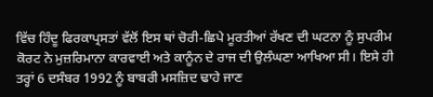ਵਿੱਚ ਹਿੰਦੂ ਫਿਰਕਾਪ੍ਰਸਤਾਂ ਵੱਲੋਂ ਇਸ ਥਾਂ ਚੋਰੀ-ਛਿਪੇ ਮੂਰਤੀਆਂ ਰੱਖਣ ਦੀ ਘਟਨਾ ਨੂੰ ਸੁਪਰੀਮ ਕੋਰਟ ਨੇ ਮੁਜ਼ਰਿਮਾਨਾ ਕਾਰਵਾਈ ਅਤੇ ਕਾਨੂੰਨ ਦੇ ਰਾਜ ਦੀ ਉਲੰਘਣਾ ਆਖਿਆ ਸੀ। ਇਸੇ ਹੀ ਤਰ੍ਹਾਂ 6 ਦਸੰਬਰ 1992 ਨੂੰ ਬਾਬਰੀ ਮਸਜ਼ਿਦ ਢਾਹੇ ਜਾਣ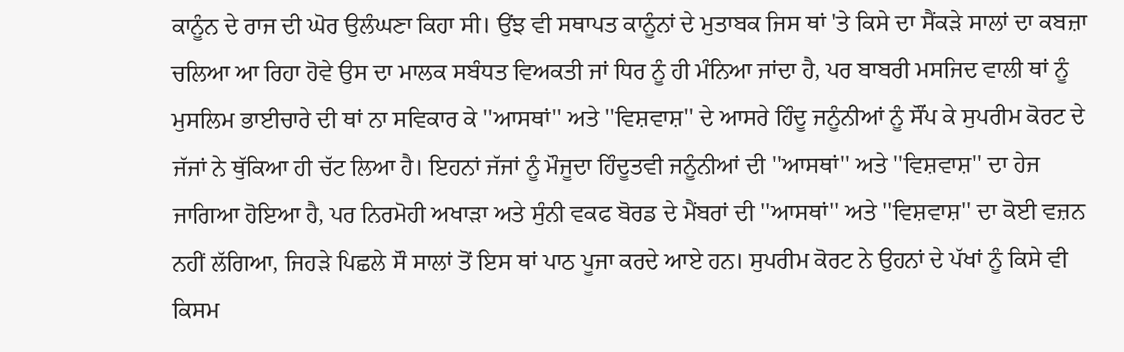ਕਾਨੂੰਨ ਦੇ ਰਾਜ ਦੀ ਘੋਰ ਉਲੰਘਣਾ ਕਿਹਾ ਸੀ। ਉਂਝ ਵੀ ਸਥਾਪਤ ਕਾਨੂੰਨਾਂ ਦੇ ਮੁਤਾਬਕ ਜਿਸ ਥਾਂ 'ਤੇ ਕਿਸੇ ਦਾ ਸੈਂਕੜੇ ਸਾਲਾਂ ਦਾ ਕਬਜ਼ਾ ਚਲਿਆ ਆ ਰਿਹਾ ਹੋਵੇ ਉਸ ਦਾ ਮਾਲਕ ਸਬੰਧਤ ਵਿਅਕਤੀ ਜਾਂ ਧਿਰ ਨੂੰ ਹੀ ਮੰਨਿਆ ਜਾਂਦਾ ਹੈ, ਪਰ ਬਾਬਰੀ ਮਸਜਿਦ ਵਾਲੀ ਥਾਂ ਨੂੰ ਮੁਸਲਿਮ ਭਾਈਚਾਰੇ ਦੀ ਥਾਂ ਨਾ ਸਵਿਕਾਰ ਕੇ ''ਆਸਥਾਂ'' ਅਤੇ ''ਵਿਸ਼ਵਾਸ਼'' ਦੇ ਆਸਰੇ ਹਿੰਦੂ ਜਨੂੰਨੀਆਂ ਨੂੰ ਸੌਂਪ ਕੇ ਸੁਪਰੀਮ ਕੋਰਟ ਦੇ ਜੱਜਾਂ ਨੇ ਥੁੱਕਿਆ ਹੀ ਚੱਟ ਲਿਆ ਹੈ। ਇਹਨਾਂ ਜੱਜਾਂ ਨੂੰ ਮੌਜੂਦਾ ਹਿੰਦੂਤਵੀ ਜਨੂੰਨੀਆਂ ਦੀ ''ਆਸਥਾਂ'' ਅਤੇ ''ਵਿਸ਼ਵਾਸ਼'' ਦਾ ਹੇਜ ਜਾਗਿਆ ਹੋਇਆ ਹੈ, ਪਰ ਨਿਰਮੋਹੀ ਅਖਾੜਾ ਅਤੇ ਸੁੰਨੀ ਵਕਫ ਬੋਰਡ ਦੇ ਮੈਂਬਰਾਂ ਦੀ ''ਆਸਥਾਂ'' ਅਤੇ ''ਵਿਸ਼ਵਾਸ਼'' ਦਾ ਕੋਈ ਵਜ਼ਨ ਨਹੀਂ ਲੱਗਿਆ, ਜਿਹੜੇ ਪਿਛਲੇ ਸੌ ਸਾਲਾਂ ਤੋਂ ਇਸ ਥਾਂ ਪਾਠ ਪੂਜਾ ਕਰਦੇ ਆਏ ਹਨ। ਸੁਪਰੀਮ ਕੋਰਟ ਨੇ ਉਹਨਾਂ ਦੇ ਪੱਖਾਂ ਨੂੰ ਕਿਸੇ ਵੀ ਕਿਸਮ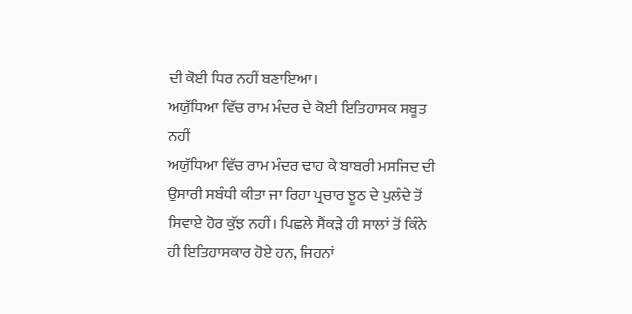ਦੀ ਕੋਈ ਧਿਰ ਨਹੀਂ ਬਣਾਇਆ।
ਅਯੁੱਧਿਆ ਵਿੱਚ ਰਾਮ ਮੰਦਰ ਦੇ ਕੋਈ ਇਤਿਹਾਸਕ ਸਬੂਤ ਨਹੀਂ
ਅਯੁੱਧਿਆ ਵਿੱਚ ਰਾਮ ਮੰਦਰ ਢਾਹ ਕੇ ਬਾਬਰੀ ਮਸਜਿਦ ਦੀ ਉਸਾਰੀ ਸਬੰਧੀ ਕੀਤਾ ਜਾ ਰਿਹਾ ਪ੍ਰਚਾਰ ਝੂਠ ਦੇ ਪੁਲੰਦੇ ਤੋਂ ਸਿਵਾਏ ਹੋਰ ਕੁੱਝ ਨਹੀਂ। ਪਿਛਲੇ ਸੈਂਕੜੇ ਹੀ ਸਾਲਾਂ ਤੋਂ ਕਿੰਨੇ ਹੀ ਇਤਿਹਾਸਕਾਰ ਹੋਏ ਹਨ, ਜਿਹਨਾਂ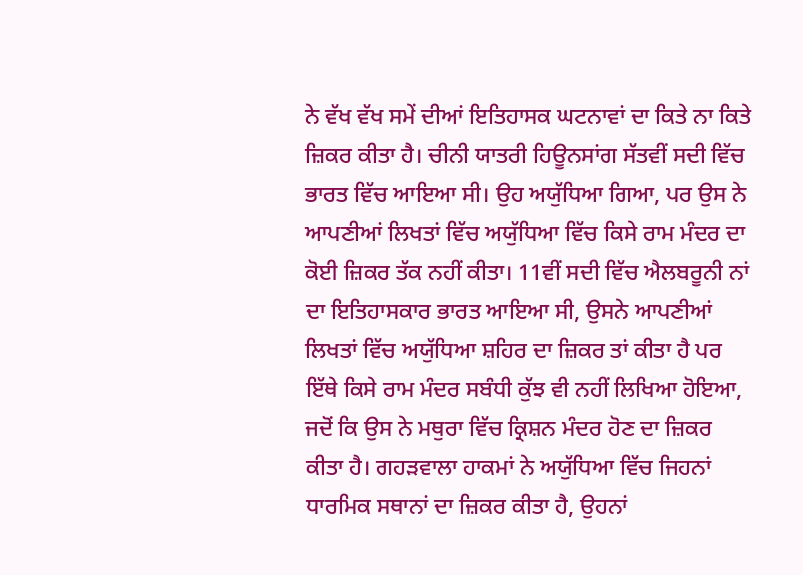ਨੇ ਵੱਖ ਵੱਖ ਸਮੇਂ ਦੀਆਂ ਇਤਿਹਾਸਕ ਘਟਨਾਵਾਂ ਦਾ ਕਿਤੇ ਨਾ ਕਿਤੇ ਜ਼ਿਕਰ ਕੀਤਾ ਹੈ। ਚੀਨੀ ਯਾਤਰੀ ਹਿਊਨਸਾਂਗ ਸੱਤਵੀਂ ਸਦੀ ਵਿੱਚ ਭਾਰਤ ਵਿੱਚ ਆਇਆ ਸੀ। ਉਹ ਅਯੁੱਧਿਆ ਗਿਆ, ਪਰ ਉਸ ਨੇ ਆਪਣੀਆਂ ਲਿਖਤਾਂ ਵਿੱਚ ਅਯੁੱਧਿਆ ਵਿੱਚ ਕਿਸੇ ਰਾਮ ਮੰਦਰ ਦਾ ਕੋਈ ਜ਼ਿਕਰ ਤੱਕ ਨਹੀਂ ਕੀਤਾ। 11ਵੀਂ ਸਦੀ ਵਿੱਚ ਐਲਬਰੂਨੀ ਨਾਂ ਦਾ ਇਤਿਹਾਸਕਾਰ ਭਾਰਤ ਆਇਆ ਸੀ, ਉਸਨੇ ਆਪਣੀਆਂ ਲਿਖਤਾਂ ਵਿੱਚ ਅਯੁੱਧਿਆ ਸ਼ਹਿਰ ਦਾ ਜ਼ਿਕਰ ਤਾਂ ਕੀਤਾ ਹੈ ਪਰ ਇੱਥੇ ਕਿਸੇ ਰਾਮ ਮੰਦਰ ਸਬੰਧੀ ਕੁੱਝ ਵੀ ਨਹੀਂ ਲਿਖਿਆ ਹੋਇਆ, ਜਦੋਂ ਕਿ ਉਸ ਨੇ ਮਥੁਰਾ ਵਿੱਚ ਕ੍ਰਿਸ਼ਨ ਮੰਦਰ ਹੋਣ ਦਾ ਜ਼ਿਕਰ ਕੀਤਾ ਹੈ। ਗਹੜਵਾਲਾ ਹਾਕਮਾਂ ਨੇ ਅਯੁੱਧਿਆ ਵਿੱਚ ਜਿਹਨਾਂ ਧਾਰਮਿਕ ਸਥਾਨਾਂ ਦਾ ਜ਼ਿਕਰ ਕੀਤਾ ਹੈ, ਉਹਨਾਂ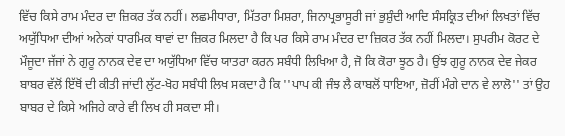ਵਿੱਚ ਕਿਸੇ ਰਾਮ ਮੰਦਰ ਦਾ ਜ਼ਿਕਰ ਤੱਕ ਨਹੀਂ। ਲਛਮੀਧਾਰਾ, ਮਿੱਤਰਾ ਮਿਸ਼ਰਾ, ਜਿਨਾਪ੍ਰਭਾਸੂਰੀ ਜਾਂ ਭੁਸ਼ੁੰਦੀ ਆਦਿ ਸੰਸਕ੍ਰਿਤ ਦੀਆਂ ਲਿਖਤਾਂ ਵਿੱਚ ਅਯੁੱਧਿਆ ਦੀਆਂ ਅਨੇਕਾਂ ਧਾਰਮਿਕ ਥਾਵਾਂ ਦਾ ਜ਼ਿਕਰ ਮਿਲਦਾ ਹੈ ਕਿ ਪਰ ਕਿਸੇ ਰਾਮ ਮੰਦਰ ਦਾ ਜ਼ਿਕਰ ਤੱਕ ਨਹੀਂ ਮਿਲਦਾ। ਸੁਪਰੀਮ ਕੋਰਟ ਦੇ ਮੌਜੂਦਾ ਜੱਜਾਂ ਨੇ ਗੁਰੂ ਨਾਨਕ ਦੇਵ ਦਾ ਅਯੁੱਧਿਆ ਵਿੱਚ ਯਾਤਰਾ ਕਰਨ ਸਬੰਧੀ ਲਿਖਿਆ ਹੈ, ਜੋ ਕਿ ਕੋਰਾ ਝੂਠ ਹੈ। ਉਂਝ ਗੁਰੂ ਨਾਨਕ ਦੇਵ ਜੇਕਰ ਬਾਬਰ ਵੱਲੋਂ ਇੱਥੋਂ ਦੀ ਕੀਤੀ ਜਾਂਦੀ ਲੁੱਟ-ਖੋਹ ਸਬੰਧੀ ਲਿਖ ਸਕਦਾ ਹੈ ਕਿ ''ਪਾਪ ਕੀ ਜੰਝ ਲੈ ਕਾਬਲੋਂ ਧਾਇਆ, ਜ਼ੋਰੀਂ ਮੰਗੇ ਦਾਨ ਵੇ ਲਾਲੋ'' ਤਾਂ ਉਹ ਬਾਬਰ ਦੇ ਕਿਸੇ ਅਜਿਹੇ ਕਾਰੇ ਵੀ ਲਿਖ ਹੀ ਸਕਦਾ ਸੀ।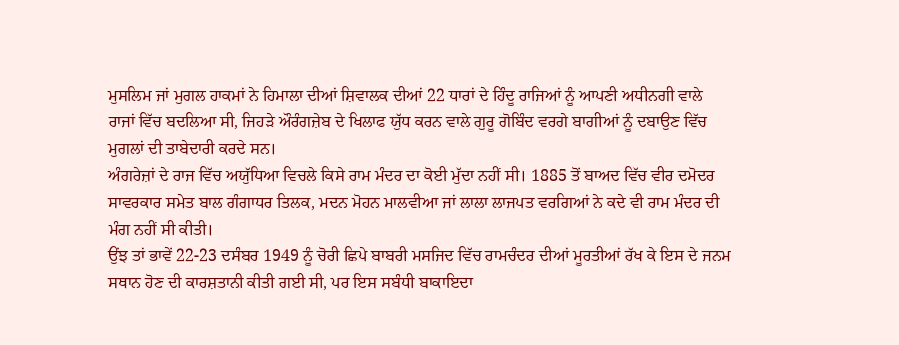ਮੁਸਲਿਮ ਜਾਂ ਮੁਗਲ ਹਾਕਮਾਂ ਨੇ ਹਿਮਾਲਾ ਦੀਆਂ ਸ਼ਿਵਾਲਕ ਦੀਆਂ 22 ਧਾਰਾਂ ਦੇ ਹਿੰਦੂ ਰਾਜਿਆਂ ਨੂੰ ਆਪਣੀ ਅਧੀਨਗੀ ਵਾਲੇ ਰਾਜਾਂ ਵਿੱਚ ਬਦਲਿਆ ਸੀ, ਜਿਹੜੇ ਔਰੰਗਜ਼ੇਬ ਦੇ ਖਿਲਾਫ ਯੁੱਧ ਕਰਨ ਵਾਲੇ ਗੁਰੂ ਗੋਬਿੰਦ ਵਰਗੇ ਬਾਗੀਆਂ ਨੂੰ ਦਬਾਉਣ ਵਿੱਚ ਮੁਗਲਾਂ ਦੀ ਤਾਬੇਦਾਰੀ ਕਰਦੇ ਸਨ।
ਅੰਗਰੇਜ਼ਾਂ ਦੇ ਰਾਜ ਵਿੱਚ ਅਯੁੱਧਿਆ ਵਿਚਲੇ ਕਿਸੇ ਰਾਮ ਮੰਦਰ ਦਾ ਕੋਈ ਮੁੱਦਾ ਨਹੀਂ ਸੀ। 1885 ਤੋਂ ਬਾਅਦ ਵਿੱਚ ਵੀਰ ਦਮੋਦਰ ਸਾਵਰਕਾਰ ਸਮੇਤ ਬਾਲ ਗੰਗਾਧਰ ਤਿਲਕ, ਮਦਨ ਮੋਹਨ ਮਾਲਵੀਆ ਜਾਂ ਲਾਲਾ ਲਾਜਪਤ ਵਰਗਿਆਂ ਨੇ ਕਦੇ ਵੀ ਰਾਮ ਮੰਦਰ ਦੀ ਮੰਗ ਨਹੀਂ ਸੀ ਕੀਤੀ।
ਉਂਝ ਤਾਂ ਭਾਵੇਂ 22-23 ਦਸੰਬਰ 1949 ਨੂੰ ਚੋਰੀ ਛਿਪੇ ਬਾਬਰੀ ਮਸਜਿਦ ਵਿੱਚ ਰਾਮਚੰਦਰ ਦੀਆਂ ਮੂਰਤੀਆਂ ਰੱਖ ਕੇ ਇਸ ਦੇ ਜਨਮ ਸਥਾਨ ਹੋਣ ਦੀ ਕਾਰਸ਼ਤਾਨੀ ਕੀਤੀ ਗਈ ਸੀ, ਪਰ ਇਸ ਸਬੰਧੀ ਬਾਕਾਇਦਾ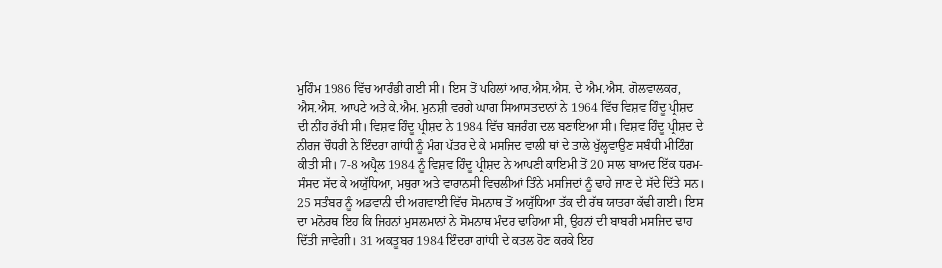ਮੁਹਿੰਮ 1986 ਵਿੱਚ ਆਰੰਭੀ ਗਈ ਸੀ। ਇਸ ਤੋਂ ਪਹਿਲਾਂ ਆਰ.ਐਸ.ਐਸ. ਦੇ ਐਮ.ਐਸ. ਗੋਲਵਾਲਕਰ, ਐਸ.ਐਸ. ਆਪਟੇ ਅਤੇ ਕੇ.ਐਮ. ਮੁਨਸ਼ੀ ਵਰਗੇ ਘਾਗ ਸਿਆਸਤਦਾਨਾਂ ਨੇ 1964 ਵਿੱਚ ਵਿਸ਼ਵ ਹਿੰਦੂ ਪ੍ਰੀਸ਼ਦ ਦੀ ਨੀਂਹ ਰੱਖੀ ਸੀ। ਵਿਸ਼ਵ ਹਿੰਦੂ ਪ੍ਰੀਸ਼ਦ ਨੇ 1984 ਵਿੱਚ ਬਜਰੰਗ ਦਲ ਬਣਾਇਆ ਸੀ। ਵਿਸ਼ਵ ਹਿੰਦੂ ਪ੍ਰੀਸ਼ਦ ਦੇ ਨੀਰਜ ਚੌਧਰੀ ਨੇ ਇੰਦਰਾ ਗਾਂਧੀ ਨੂੰ ਮੰਗ ਪੱਤਰ ਦੇ ਕੇ ਮਸਜਿਦ ਵਾਲੀ ਥਾਂ ਦੇ ਤਾਲੇ ਖੁੱਲ੍ਹਵਾਉਣ ਸਬੰਧੀ ਮੀਟਿੰਗ ਕੀਤੀ ਸੀ। 7-8 ਅਪ੍ਰੈਲ 1984 ਨੂੰ ਵਿਸ਼ਵ ਹਿੰਦੂ ਪ੍ਰੀਸ਼ਦ ਨੇ ਆਪਣੀ ਕਾਇਮੀ ਤੋਂ 20 ਸਾਲ ਬਾਅਦ ਇੱਕ ਧਰਮ-ਸੰਸਦ ਸੱਦ ਕੇ ਅਯੁੱਧਿਆ, ਮਥੁਰਾ ਅਤੇ ਵਾਰਾਨਸੀ ਵਿਚਲੀਆਂ ਤਿੰਨੇ ਮਸਜਿਦਾਂ ਨੂੰ ਢਾਹੇ ਜਾਣ ਦੇ ਸੱਦੇ ਦਿੱਤੇ ਸਨ। 25 ਸਤੰਬਰ ਨੂੰ ਅਡਵਾਨੀ ਦੀ ਅਗਵਾਈ ਵਿੱਚ ਸੋਮਨਾਥ ਤੋਂ ਅਯੁੱਧਿਆ ਤੱਕ ਦੀ ਰੱਥ ਯਾਤਰਾ ਕੱਢੀ ਗਈ। ਇਸ ਦਾ ਮਨੋਰਥ ਇਹ ਕਿ ਜਿਹਨਾਂ ਮੁਸਲਮਾਨਾਂ ਨੇ ਸੋਮਨਾਥ ਮੰਦਰ ਢਾਹਿਆ ਸੀ, ਉਹਨਾਂ ਦੀ ਬਾਬਰੀ ਮਸਜਿਦ ਢਾਹ ਦਿੱਤੀ ਜਾਵੇਗੀ। 31 ਅਕਤੂਬਰ 1984 ਇੰਦਰਾ ਗਾਂਧੀ ਦੇ ਕਤਲ ਹੋਣ ਕਰਕੇ ਇਹ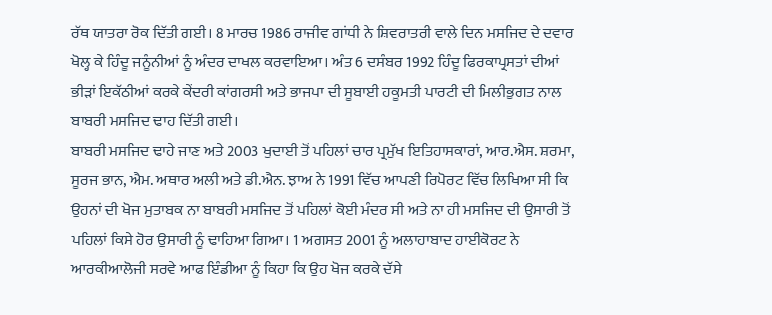ਰੱਥ ਯਾਤਰਾ ਰੋਕ ਦਿੱਤੀ ਗਈ। 8 ਮਾਰਚ 1986 ਰਾਜੀਵ ਗਾਂਧੀ ਨੇ ਸ਼ਿਵਰਾਤਰੀ ਵਾਲੇ ਦਿਨ ਮਸਜਿਦ ਦੇ ਦਵਾਰ ਖੋਲ੍ਹ ਕੇ ਹਿੰਦੂ ਜਨੂੰਨੀਆਂ ਨੂੰ ਅੰਦਰ ਦਾਖਲ ਕਰਵਾਇਆ। ਅੰਤ 6 ਦਸੰਬਰ 1992 ਹਿੰਦੂ ਫਿਰਕਾਪ੍ਰਸਤਾਂ ਦੀਆਂ ਭੀੜਾਂ ਇਕੱਠੀਆਂ ਕਰਕੇ ਕੇਂਦਰੀ ਕਾਂਗਰਸੀ ਅਤੇ ਭਾਜਪਾ ਦੀ ਸੂਬਾਈ ਹਕੂਮਤੀ ਪਾਰਟੀ ਦੀ ਮਿਲੀਭੁਗਤ ਨਾਲ ਬਾਬਰੀ ਮਸਜਿਦ ਢਾਹ ਦਿੱਤੀ ਗਈ।
ਬਾਬਰੀ ਮਸਜਿਦ ਢਾਹੇ ਜਾਣ ਅਤੇ 2003 ਖੁਦਾਈ ਤੋਂ ਪਹਿਲਾਂ ਚਾਰ ਪ੍ਰਮੁੱਖ ਇਤਿਹਾਸਕਾਰਾਂ, ਆਰ.ਐਸ. ਸ਼ਰਮਾ, ਸੂਰਜ ਭਾਨ, ਐਮ. ਅਥਾਰ ਅਲੀ ਅਤੇ ਡੀ.ਐਨ. ਝਾਅ ਨੇ 1991 ਵਿੱਚ ਆਪਣੀ ਰਿਪੋਰਟ ਵਿੱਚ ਲਿਖਿਆ ਸੀ ਕਿ ਉਹਨਾਂ ਦੀ ਖੋਜ ਮੁਤਾਬਕ ਨਾ ਬਾਬਰੀ ਮਸਜਿਦ ਤੋਂ ਪਹਿਲਾਂ ਕੋਈ ਮੰਦਰ ਸੀ ਅਤੇ ਨਾ ਹੀ ਮਸਜਿਦ ਦੀ ਉਸਾਰੀ ਤੋਂ ਪਹਿਲਾਂ ਕਿਸੇ ਹੋਰ ਉਸਾਰੀ ਨੂੰ ਢਾਹਿਆ ਗਿਆ। 1 ਅਗਸਤ 2001 ਨੂੰ ਅਲਾਹਾਬਾਦ ਹਾਈਕੋਰਟ ਨੇ ਆਰਕੀਆਲੋਜੀ ਸਰਵੇ ਆਫ ਇੰਡੀਆ ਨੂੰ ਕਿਹਾ ਕਿ ਉਹ ਖੋਜ ਕਰਕੇ ਦੱਸੇ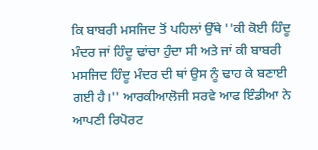ਕਿ ਬਾਬਰੀ ਮਸਜਿਦ ਤੋਂ ਪਹਿਲਾਂ ਉੱਥੇ ''ਕੀ ਕੋਈ ਹਿੰਦੂ ਮੰਦਰ ਜਾਂ ਹਿੰਦੂ ਢਾਂਚਾ ਹੁੰਦਾ ਸੀ ਅਤੇ ਜਾਂ ਕੀ ਬਾਬਰੀ ਮਸਜਿਦ ਹਿੰਦੂ ਮੰਦਰ ਦੀ ਥਾਂ ਉਸ ਨੂੰ ਢਾਹ ਕੇ ਬਣਾਈ ਗਈ ਹੈ।'' ਆਰਕੀਆਲੋਜੀ ਸਰਵੇ ਆਫ ਇੰਡੀਆ ਨੇ ਆਪਣੀ ਰਿਪੋਰਟ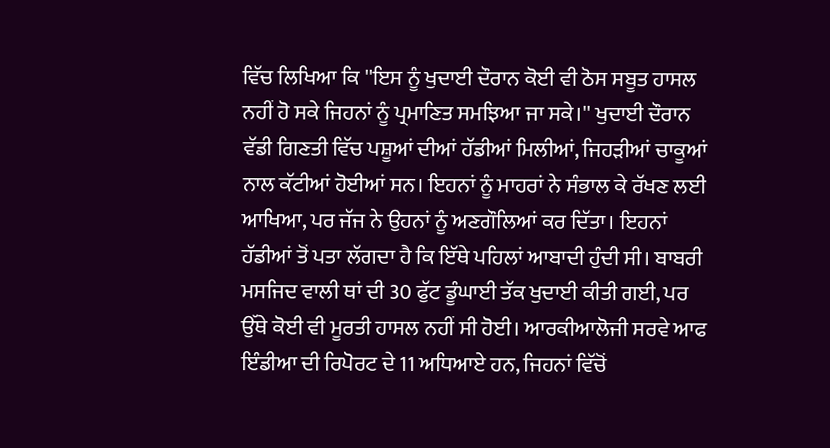ਵਿੱਚ ਲਿਖਿਆ ਕਿ ''ਇਸ ਨੂੰ ਖੁਦਾਈ ਦੌਰਾਨ ਕੋਈ ਵੀ ਠੋਸ ਸਬੂਤ ਹਾਸਲ ਨਹੀਂ ਹੋ ਸਕੇ ਜਿਹਨਾਂ ਨੂੰ ਪ੍ਰਮਾਣਿਤ ਸਮਝਿਆ ਜਾ ਸਕੇ।'' ਖੁਦਾਈ ਦੌਰਾਨ ਵੱਡੀ ਗਿਣਤੀ ਵਿੱਚ ਪਸ਼ੂਆਂ ਦੀਆਂ ਹੱਡੀਆਂ ਮਿਲੀਆਂ, ਜਿਹੜੀਆਂ ਚਾਕੂਆਂ ਨਾਲ ਕੱਟੀਆਂ ਹੋਈਆਂ ਸਨ। ਇਹਨਾਂ ਨੂੰ ਮਾਹਰਾਂ ਨੇ ਸੰਭਾਲ ਕੇ ਰੱਖਣ ਲਈ ਆਖਿਆ, ਪਰ ਜੱਜ ਨੇ ਉਹਨਾਂ ਨੂੰ ਅਣਗੌਲਿਆਂ ਕਰ ਦਿੱਤਾ। ਇਹਨਾਂ ਹੱਡੀਆਂ ਤੋਂ ਪਤਾ ਲੱਗਦਾ ਹੈ ਕਿ ਇੱਥੇ ਪਹਿਲਾਂ ਆਬਾਦੀ ਹੁੰਦੀ ਸੀ। ਬਾਬਰੀ ਮਸਜਿਦ ਵਾਲੀ ਥਾਂ ਦੀ 30 ਫੁੱਟ ਡੂੰਘਾਈ ਤੱਕ ਖੁਦਾਈ ਕੀਤੀ ਗਈ, ਪਰ ਉੱਥੇ ਕੋਈ ਵੀ ਮੂਰਤੀ ਹਾਸਲ ਨਹੀਂ ਸੀ ਹੋਈ। ਆਰਕੀਆਲੋਜੀ ਸਰਵੇ ਆਫ ਇੰਡੀਆ ਦੀ ਰਿਪੋਰਟ ਦੇ 11 ਅਧਿਆਏ ਹਨ, ਜਿਹਨਾਂ ਵਿੱਚੋਂ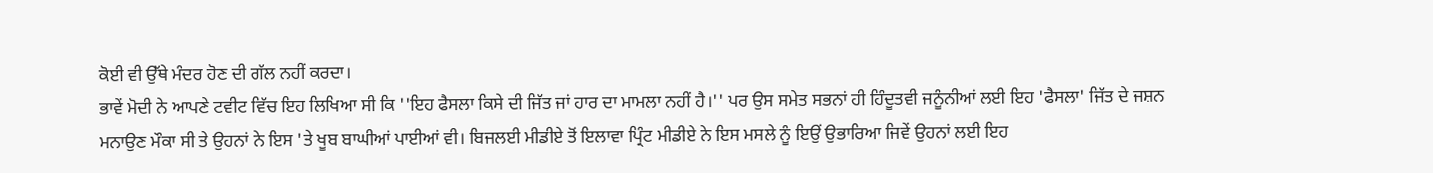ਕੋਈ ਵੀ ਉੱਥੇ ਮੰਦਰ ਹੋਣ ਦੀ ਗੱਲ ਨਹੀਂ ਕਰਦਾ।
ਭਾਵੇਂ ਮੋਦੀ ਨੇ ਆਪਣੇ ਟਵੀਟ ਵਿੱਚ ਇਹ ਲਿਖਿਆ ਸੀ ਕਿ ''ਇਹ ਫੈਸਲਾ ਕਿਸੇ ਦੀ ਜਿੱਤ ਜਾਂ ਹਾਰ ਦਾ ਮਾਮਲਾ ਨਹੀਂ ਹੈ।'' ਪਰ ਉਸ ਸਮੇਤ ਸਭਨਾਂ ਹੀ ਹਿੰਦੂਤਵੀ ਜਨੂੰਨੀਆਂ ਲਈ ਇਹ 'ਫੈਸਲਾ' ਜਿੱਤ ਦੇ ਜਸ਼ਨ ਮਨਾਉਣ ਮੌਕਾ ਸੀ ਤੇ ਉਹਨਾਂ ਨੇ ਇਸ 'ਤੇ ਖੂਬ ਬਾਘੀਆਂ ਪਾਈਆਂ ਵੀ। ਬਿਜਲਈ ਮੀਡੀਏ ਤੋਂ ਇਲਾਵਾ ਪ੍ਰਿੰਟ ਮੀਡੀਏ ਨੇ ਇਸ ਮਸਲੇ ਨੂੰ ਇਉਂ ਉਭਾਰਿਆ ਜਿਵੇਂ ਉਹਨਾਂ ਲਈ ਇਹ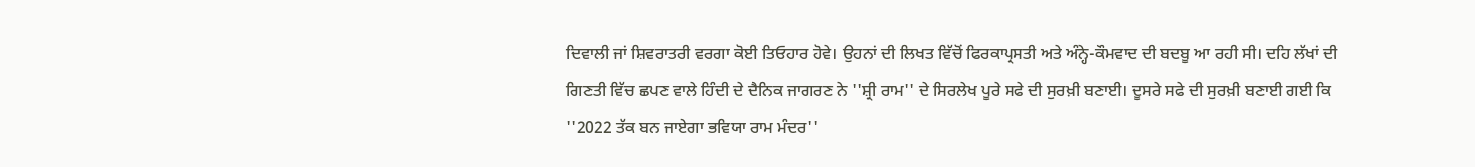ਦਿਵਾਲੀ ਜਾਂ ਸ਼ਿਵਰਾਤਰੀ ਵਰਗਾ ਕੋਈ ਤਿਓਹਾਰ ਹੋਵੇ। ਉਹਨਾਂ ਦੀ ਲਿਖਤ ਵਿੱਚੋਂ ਫਿਰਕਾਪ੍ਰਸਤੀ ਅਤੇ ਅੰਨ੍ਹੇ-ਕੌਮਵਾਦ ਦੀ ਬਦਬੂ ਆ ਰਹੀ ਸੀ। ਦਹਿ ਲੱਖਾਂ ਦੀ ਗਿਣਤੀ ਵਿੱਚ ਛਪਣ ਵਾਲੇ ਹਿੰਦੀ ਦੇ ਦੈਨਿਕ ਜਾਗਰਣ ਨੇ ''ਸ਼੍ਰੀ ਰਾਮ'' ਦੇ ਸਿਰਲੇਖ ਪੂਰੇ ਸਫੇ ਦੀ ਸੁਰਖ਼ੀ ਬਣਾਈ। ਦੂਸਰੇ ਸਫੇ ਦੀ ਸੁਰਖ਼ੀ ਬਣਾਈ ਗਈ ਕਿ ''2022 ਤੱਕ ਬਨ ਜਾਏਗਾ ਭਵਿਯਾ ਰਾਮ ਮੰਦਰ''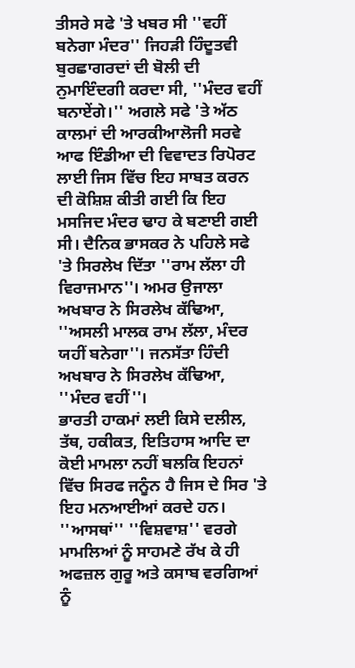ਤੀਸਰੇ ਸਫੇ 'ਤੇ ਖਬਰ ਸੀ ''ਵਹੀਂ ਬਨੇਗਾ ਮੰਦਰ'' ਜਿਹੜੀ ਹਿੰਦੂਤਵੀ ਬੁਰਛਾਗਰਦਾਂ ਦੀ ਬੋਲੀ ਦੀ ਨੁਮਾਇੰਦਗੀ ਕਰਦਾ ਸੀ, ''ਮੰਦਰ ਵਹੀਂ ਬਨਾਏਂਗੇ।'' ਅਗਲੇ ਸਫੇ 'ਤੇ ਅੱਠ ਕਾਲਮਾਂ ਦੀ ਆਰਕੀਆਲੋਜੀ ਸਰਵੇ ਆਫ ਇੰਡੀਆ ਦੀ ਵਿਵਾਦਤ ਰਿਪੋਰਟ ਲਾਈ ਜਿਸ ਵਿੱਚ ਇਹ ਸਾਬਤ ਕਰਨ ਦੀ ਕੋਸ਼ਿਸ਼ ਕੀਤੀ ਗਈ ਕਿ ਇਹ ਮਸਜਿਦ ਮੰਦਰ ਢਾਹ ਕੇ ਬਣਾਈ ਗਈ ਸੀ। ਦੈਨਿਕ ਭਾਸਕਰ ਨੇ ਪਹਿਲੇ ਸਫੇ 'ਤੇ ਸਿਰਲੇਖ ਦਿੱਤਾ ''ਰਾਮ ਲੱਲਾ ਹੀ ਵਿਰਾਜਮਾਨ''। ਅਮਰ ਉਜਾਲਾ ਅਖਬਾਰ ਨੇ ਸਿਰਲੇਖ ਕੱਢਿਆ, ''ਅਸਲੀ ਮਾਲਕ ਰਾਮ ਲੱਲਾ, ਮੰਦਰ ਯਹੀਂ ਬਨੇਗਾ''। ਜਨਸੱਤਾ ਹਿੰਦੀ ਅਖਬਾਰ ਨੇ ਸਿਰਲੇਖ ਕੱਢਿਆ, ''ਮੰਦਰ ਵਹੀਂ''।
ਭਾਰਤੀ ਹਾਕਮਾਂ ਲਈ ਕਿਸੇ ਦਲੀਲ, ਤੱਥ, ਹਕੀਕਤ, ਇਤਿਹਾਸ ਆਦਿ ਦਾ ਕੋਈ ਮਾਮਲਾ ਨਹੀਂ ਬਲਕਿ ਇਹਨਾਂ ਵਿੱਚ ਸਿਰਫ ਜਨੂੰਨ ਹੈ ਜਿਸ ਦੇ ਸਿਰ 'ਤੇ ਇਹ ਮਨਆਈਆਂ ਕਰਦੇ ਹਨ। ''ਆਸਥਾਂ'' ''ਵਿਸ਼ਵਾਸ਼'' ਵਰਗੇ ਮਾਮਲਿਆਂ ਨੂੰ ਸਾਹਮਣੇ ਰੱਖ ਕੇ ਹੀ ਅਫਜ਼ਲ ਗੁਰੂ ਅਤੇ ਕਸਾਬ ਵਰਗਿਆਂ ਨੂੰ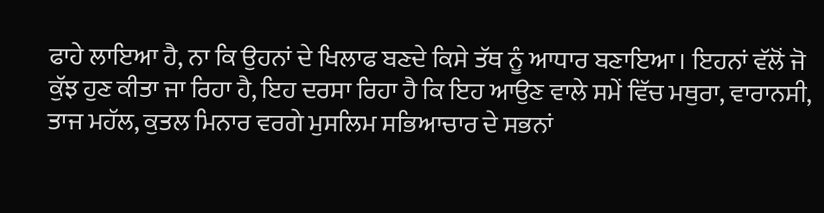ਫਾਹੇ ਲਾਇਆ ਹੈ, ਨਾ ਕਿ ਉਹਨਾਂ ਦੇ ਖਿਲਾਫ ਬਣਦੇ ਕਿਸੇ ਤੱਥ ਨੂੰ ਆਧਾਰ ਬਣਾਇਆ। ਇਹਨਾਂ ਵੱਲੋਂ ਜੋ ਕੁੱਝ ਹੁਣ ਕੀਤਾ ਜਾ ਰਿਹਾ ਹੈ, ਇਹ ਦਰਸਾ ਰਿਹਾ ਹੈ ਕਿ ਇਹ ਆਉਣ ਵਾਲੇ ਸਮੇਂ ਵਿੱਚ ਮਥੁਰਾ, ਵਾਰਾਨਸੀ, ਤਾਜ ਮਹੱਲ, ਕੁਤਲ ਮਿਨਾਰ ਵਰਗੇ ਮੁਸਲਿਮ ਸਭਿਆਚਾਰ ਦੇ ਸਭਨਾਂ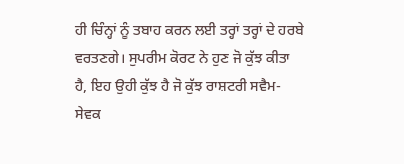ਹੀ ਚਿੰਨ੍ਹਾਂ ਨੂੰ ਤਬਾਹ ਕਰਨ ਲਈ ਤਰ੍ਹਾਂ ਤਰ੍ਹਾਂ ਦੇ ਹਰਬੇ ਵਰਤਣਗੇ। ਸੁਪਰੀਮ ਕੋਰਟ ਨੇ ਹੁਣ ਜੋ ਕੁੱਝ ਕੀਤਾ ਹੈ, ਇਹ ਉਹੀ ਕੁੱਝ ਹੈ ਜੋ ਕੁੱਝ ਰਾਸ਼ਟਰੀ ਸਵੈਮ-ਸੇਵਕ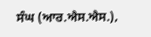ਸੰਘ (ਆਰ.ਐਸ.ਐਸ.),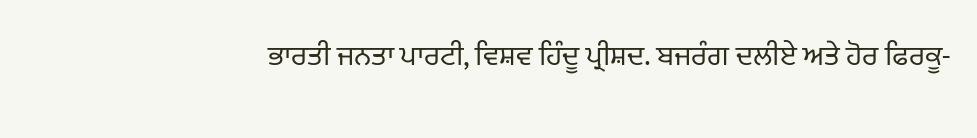ਭਾਰਤੀ ਜਨਤਾ ਪਾਰਟੀ, ਵਿਸ਼ਵ ਹਿੰਦੂ ਪ੍ਰੀਸ਼ਦ. ਬਜਰੰਗ ਦਲੀਏ ਅਤੇ ਹੋਰ ਫਿਰਕੂ-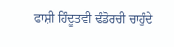ਫਾਸ਼ੀ ਹਿੰਦੂਤਵੀ ਢੰਡੋਰਚੀ ਚਾਹੁੰਦੇ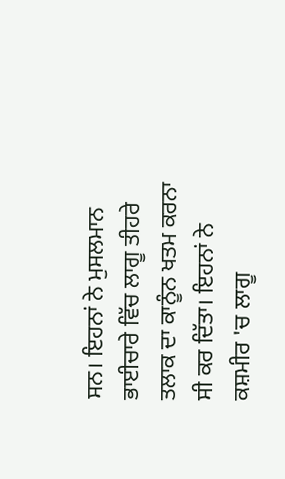ਸਨ। ਇਹਨਾਂ ਨੇ ਮੁਸਲਮਾਨ ਭਾਈਚਾਰੇ ਵਿੱਚ ਲਾਗੂ ਤੀਹਰੇ ਤਲਾਕ ਦਾ ਕਾਨੂੰਨ ਖਤਮ ਕਰਨਾ ਸੀ ਕਰ ਦਿੱਤਾ। ਇਹਨਾਂ ਨੇ ਕਸ਼ਮੀਰ 'ਚ ਲਾਗੂ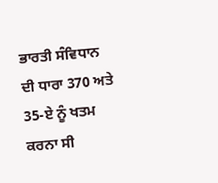ਭਾਰਤੀ ਸੰਵਿਧਾਨ ਦੀ ਧਾਰਾ 370 ਅਤੇ 35-ਏ ਨੂੰ ਖਤਮ ਕਰਨਾ ਸੀ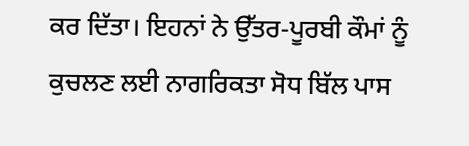ਕਰ ਦਿੱਤਾ। ਇਹਨਾਂ ਨੇ ਉੱਤਰ-ਪੂਰਬੀ ਕੌਮਾਂ ਨੂੰ ਕੁਚਲਣ ਲਈ ਨਾਗਰਿਕਤਾ ਸੋਧ ਬਿੱਲ ਪਾਸ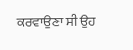ਕਰਵਾਉਣਾ ਸੀ ਉਹ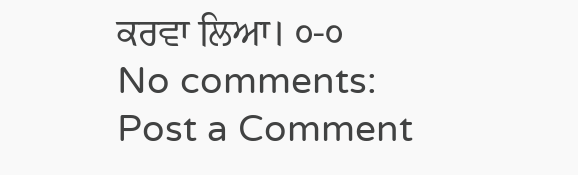ਕਰਵਾ ਲਿਆ। ੦-੦
No comments:
Post a Comment